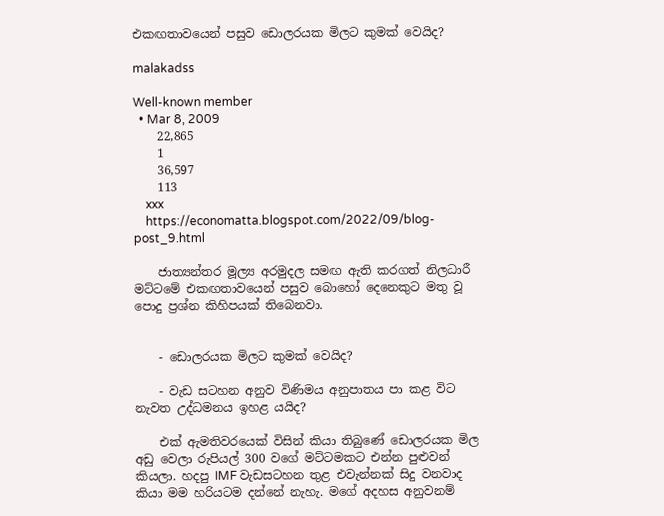එකඟතාවයෙන් පසුව ඩොලරයක මිලට කුමක් වෙයිද?

malakadss

Well-known member
  • Mar 8, 2009
    22,865
    1
    36,597
    113
    xxx
    https://economatta.blogspot.com/2022/09/blog-post_9.html

    ජාත්‍යන්තර මූල්‍ය අරමුදල සමඟ ඇති කරගත් නිලධාරී මට්ටමේ එකඟතාවයෙන් පසුව බොහෝ දෙනෙකුට මතු වූ පොදු ප්‍රශ්න කිහිපයක් තිබෙනවා.


    - ඩොලරයක මිලට කුමක් වෙයිද?

    - වැඩ සටහන අනුව විණිමය අනුපාතය පා කළ විට නැවත උද්ධමනය ඉහළ යයිද?

    එක් ඇමතිවරයෙක් විසින් කියා තිබුණේ ඩොලරයක මිල අඩු වෙලා රුපියල් 300 වගේ මට්ටමකට එන්න පුළුවන් කියලා. හදපු IMF වැඩසටහන තුළ එවැන්නක් සිදු වනවාද කියා මම හරියටම දන්නේ නැහැ. මගේ අදහස අනුවනම්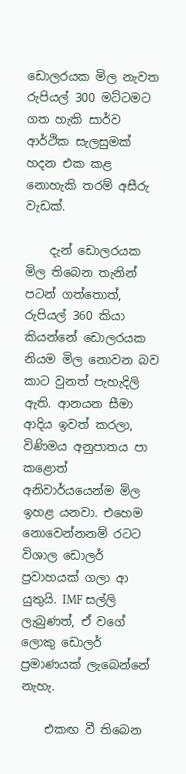ඩොලරයක මිල නැවත රුපියල් 300 මට්ටමට ගත හැකි සාර්ව ආර්ථික සැලසුමක් හදන එක කළ නොහැකි තරම් අසීරු වැඩක්.

    දැන් ඩොලරයක මිල තිබෙන තැනින් පටන් ගත්තොත්, රුපියල් 360 කියා කියන්නේ ඩොලරයක නියම මිල නොවන බව කාට වුනත් පැහැදිලි ඇති. ආනයන සීමා ආදිය ඉවත් කරලා, විණිමය අනුපාතය පා කළොත් අනිවාර්යයෙන්ම මිල ඉහළ යනවා. එහෙම නොවෙන්නනම් රටට විශාල ඩොලර් ප්‍රවාහයක් ගලා ආ යුතුයි. IMF සල්ලි ලැබුණත්, ඒ වගේ ලොකු ඩොලර් ප්‍රමාණයක් ලැබෙන්නේ නැහැ.

    එකඟ වී තිබෙන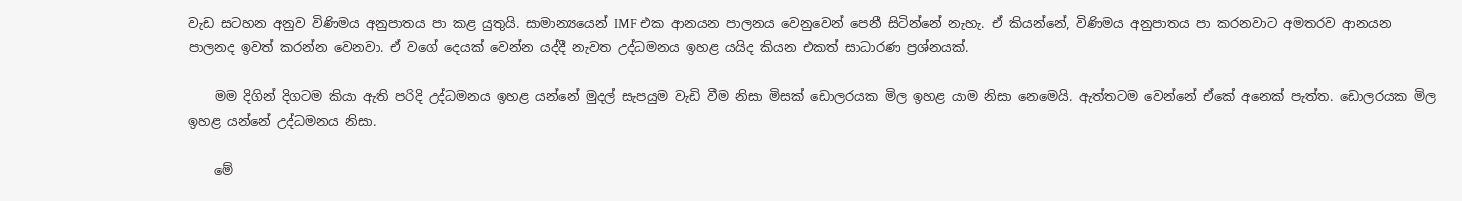වැඩ සටහන අනුව විණිමය අනුපාතය පා කළ යුතුයි. සාමාන්‍යයෙන් IMF එක ආනයන පාලනය වෙනුවෙන් පෙනී සිටින්නේ නැහැ. ඒ කියන්නේ, විණිමය අනුපාතය පා කරනවාට අමතරව ආනයන පාලනද ඉවත් කරන්න වෙනවා. ඒ වගේ දෙයක් වෙන්න යද්දී නැවත උද්ධමනය ඉහළ යයිද කියන එකත් සාධාරණ ප්‍රශ්නයක්.

    මම දිගින් දිගටම කියා ඇති පරිදි උද්ධමනය ඉහළ යන්නේ මුදල් සැපයුම වැඩි වීම නිසා මිසක් ඩොලරයක මිල ඉහළ යාම නිසා නෙමෙයි. ඇත්තටම වෙන්නේ ඒකේ අනෙක් පැත්ත. ඩොලරයක මිල ඉහළ යන්නේ උද්ධමනය නිසා.

    මේ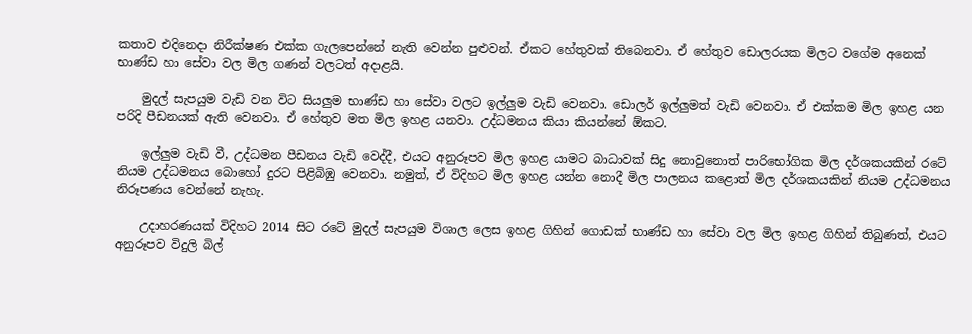කතාව එදිනෙදා නිරීක්ෂණ එක්ක ගැලපෙන්නේ නැති වෙන්න පුළුවන්. ඒකට හේතුවක් තිබෙනවා. ඒ හේතුව ඩොලරයක මිලට වගේම අනෙක් භාණ්ඩ හා සේවා වල මිල ගණන් වලටත් අදාළයි.

    මුදල් සැපයුම වැඩි වන විට සියලුම භාණ්ඩ හා සේවා වලට ඉල්ලුම වැඩි වෙනවා. ඩොලර් ඉල්ලුමත් වැඩි වෙනවා. ඒ එක්කම මිල ඉහළ යන පරිදි පීඩනයක් ඇති වෙනවා. ඒ හේතුව මත මිල ඉහළ යනවා. උද්ධමනය කියා කියන්නේ ඕකට.

    ඉල්ලුම වැඩි වී, උද්ධමන පීඩනය වැඩි වෙද්දී, එයට අනුරූපව මිල ඉහළ යාමට බාධාවක් සිදු නොවුනොත් පාරිභෝගික මිල දර්ශකයකින් රටේ නියම උද්ධමනය බොහෝ දුරට පිළිබිඹු වෙනවා. නමුත්, ඒ විදිහට මිල ඉහළ යන්න නොදී මිල පාලනය කළොත් මිල දර්ශකයකින් නියම උද්ධමනය නිරූපණය වෙන්නේ නැහැ.

    උදාහරණයක් විදිහට 2014 සිට රටේ මුදල් සැපයුම විශාල ලෙස ඉහළ ගිහින් ගොඩක් භාණ්ඩ හා සේවා වල මිල ඉහළ ගිහින් තිබුණත්, එයට අනුරූපව විදුලි බිල්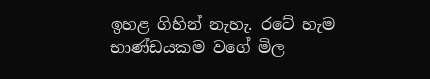ඉහළ ගිහින් නැහැ. රටේ හැම භාණ්ඩයකම වගේ මිල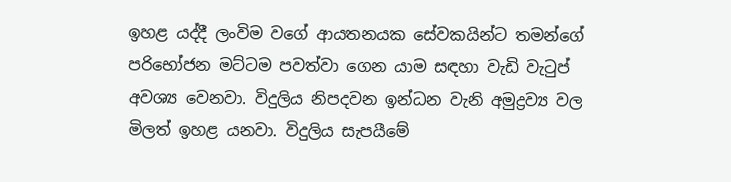ඉහළ යද්දී ලංවිම වගේ ආයතනයක සේවකයින්ට තමන්ගේ පරිභෝජන මට්ටම පවත්වා ගෙන යාම සඳහා වැඩි වැටුප් අවශ්‍ය වෙනවා. විදුලිය නිපදවන ඉන්ධන වැනි අමුද්‍රව්‍ය වල මිලත් ඉහළ යනවා. විදුලිය සැපයීමේ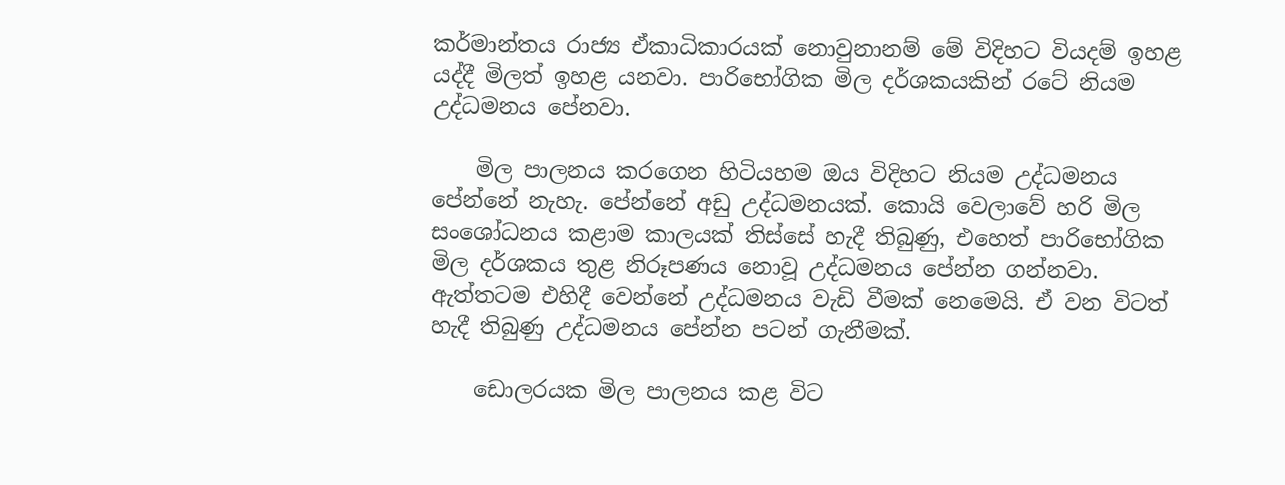කර්මාන්තය රාජ්‍ය ඒකාධිකාරයක් නොවුනානම් මේ විදිහට වියදම් ඉහළ යද්දී මිලත් ඉහළ යනවා. පාරිභෝගික මිල දර්ශකයකින් රටේ නියම උද්ධමනය පේනවා.

    මිල පාලනය කරගෙන හිටියහම ඔය විදිහට නියම උද්ධමනය පේන්නේ නැහැ. පේන්නේ අඩු උද්ධමනයක්. කොයි වෙලාවේ හරි මිල සංශෝධනය කළාම කාලයක් තිස්සේ හැදී තිබුණු, එහෙත් පාරිභෝගික මිල දර්ශකය තුළ නිරූපණය නොවූ උද්ධමනය පේන්න ගන්නවා. ඇත්තටම එහිදී වෙන්නේ උද්ධමනය වැඩි වීමක් නෙමෙයි. ඒ වන විටත් හැදී තිබුණු උද්ධමනය පේන්න පටන් ගැනීමක්.

    ඩොලරයක මිල පාලනය කළ විට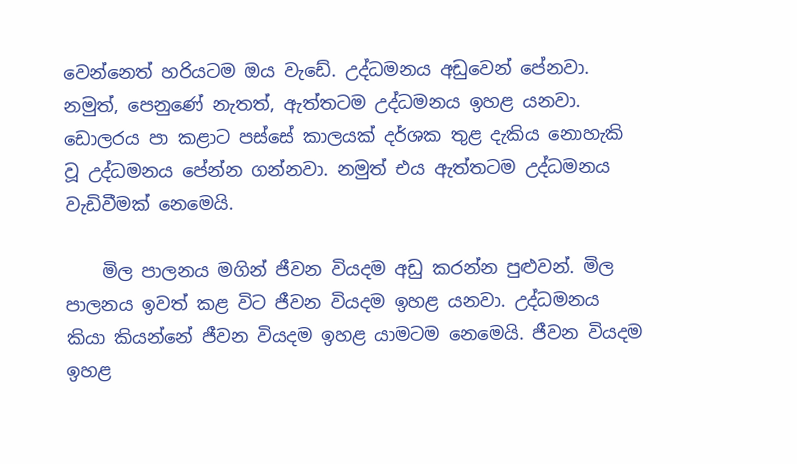වෙන්නෙත් හරියටම ඔය වැඩේ. උද්ධමනය අඩුවෙන් පේනවා. නමුත්, පෙනුණේ නැතත්, ඇත්තටම උද්ධමනය ඉහළ යනවා. ඩොලරය පා කළාට පස්සේ කාලයක් දර්ශක තුළ දැකිය නොහැකි වූ උද්ධමනය පේන්න ගන්නවා. නමුත් එය ඇත්තටම උද්ධමනය වැඩිවීමක් නෙමෙයි.

    මිල පාලනය මගින් ජීවන වියදම අඩු කරන්න පුළුවන්. මිල පාලනය ඉවත් කළ විට ජීවන වියදම ඉහළ යනවා. උද්ධමනය කියා කියන්නේ ජීවන වියදම ඉහළ යාමටම නෙමෙයි. ජීවන වියදම ඉහළ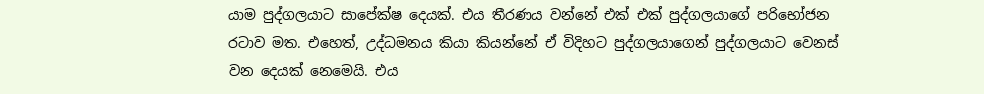යාම පුද්ගලයාට සාපේක්ෂ දෙයක්. එය තීරණය වන්නේ එක් එක් පුද්ගලයාගේ පරිභෝජන රටාව මත. එහෙත්, උද්ධමනය කියා කියන්නේ ඒ විදිහට පුද්ගලයාගෙන් පුද්ගලයාට වෙනස් වන දෙයක් නෙමෙයි. එය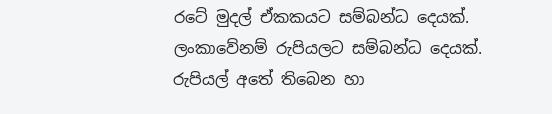රටේ මුදල් ඒකකයට සම්බන්ධ දෙයක්. ලංකාවේනම් රුපියලට සම්බන්ධ දෙයක්. රුපියල් අතේ තිබෙන හා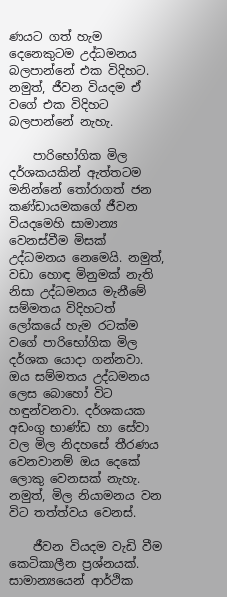ණයට ගත් හැම දෙනෙකුටම උද්ධමනය බලපාන්නේ එක විදිහට. නමුත්, ජීවන වියදම ඒ වගේ එක විදිහට බලපාන්නේ නැහැ.

    පාරිභෝගික මිල දර්ශකයකින් ඇත්තටම මනින්නේ තෝරාගත් ජන කණ්ඩායමකගේ ජීවන වියදමෙහි සාමාන්‍ය වෙනස්වීම මිසක් උද්ධමනය නෙමෙයි. නමුත්, වඩා හොඳ මිනුමක් නැති නිසා උද්ධමනය මැනීමේ සම්මතය විදිහටත් ලෝකයේ හැම රටක්ම වගේ පාරිභෝගික මිල දර්ශක යොදා ගන්නවා. ඔය සම්මතය උද්ධමනය ලෙස බොහෝ විට හඳුන්වනවා. දර්ශකයක අඩංගු භාණ්ඩ හා සේවා වල මිල නිදහසේ තීරණය වෙනවානම් ඔය දෙකේ ලොකු වෙනසක් නැහැ. නමුත්, මිල නියාමනය වන විට තත්ත්වය වෙනස්.

    ජීවන වියදම වැඩි වීම කෙටිකාලීන ප්‍රශ්නයක්. සාමාන්‍යයෙන් ආර්ථික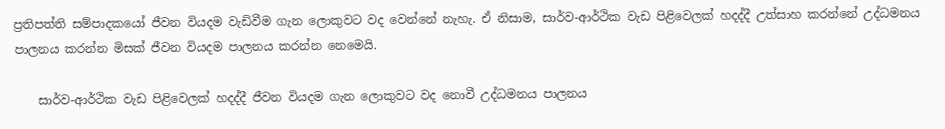ප්‍රතිපත්ති සම්පාදකයෝ ජීවන වියදම වැඩිවීම ගැන ලොකුවට වද වෙන්නේ නැහැ. ඒ නිසාම, සාර්ව-ආර්ථික වැඩ පිළිවෙලක් හදද්දී උත්සාහ කරන්නේ උද්ධමනය පාලනය කරන්න මිසක් ජීවන වියදම පාලනය කරන්න නෙමෙයි.

    සාර්ව-ආර්ථික වැඩ පිළිවෙලක් හදද්දී ජීවන වියදම ගැන ලොකුවට වද නොවී උද්ධමනය පාලනය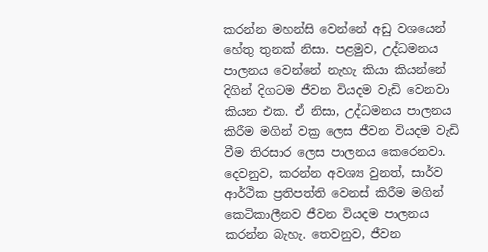කරන්න මහන්සි වෙන්නේ අඩු වශයෙන් හේතු තුනක් නිසා. පළමුව, උද්ධමනය පාලනය වෙන්නේ නැහැ කියා කියන්නේ දිගින් දිගටම ජීවන වියදම වැඩි වෙනවා කියන එක. ඒ නිසා, උද්ධමනය පාලනය කිරීම මගින් වක්‍ර ලෙස ජීවන වියදම වැඩි වීම තිරසාර ලෙස පාලනය කෙරෙනවා. දෙවනුව, කරන්න අවශ්‍ය වුනත්, සාර්ව ආර්ථික ප්‍රතිපත්ති වෙනස් කිරීම මගින් කෙටිකාලීනව ජීවන වියදම පාලනය කරන්න බැහැ. තෙවනුව, ජීවන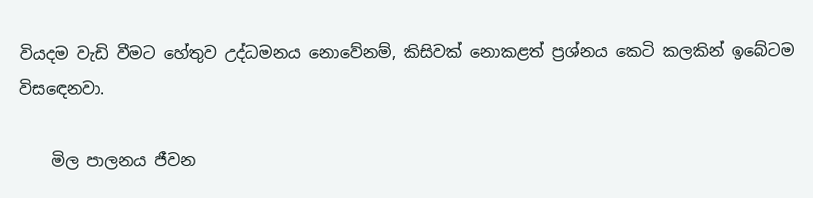වියදම වැඩි වීමට හේතුව උද්ධමනය නොවේනම්, කිසිවක් නොකළත් ප්‍රශ්නය කෙටි කලකින් ඉබේටම විසඳෙනවා.

    මිල පාලනය ජීවන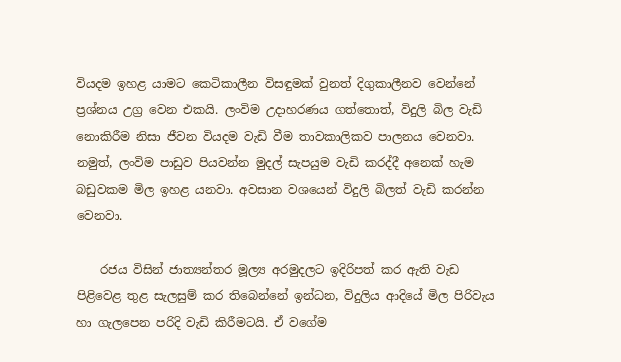වියදම ඉහළ යාමට කෙටිකාලීන විසඳුමක් වුනත් දිගුකාලීනව වෙන්නේ ප්‍රශ්නය උග්‍ර වෙන එකයි. ලංවිම උදාහරණය ගත්තොත්, විදුලි බිල වැඩි නොකිරීම නිසා ජීවන වියදම වැඩි වීම තාවකාලිකව පාලනය වෙනවා. නමුත්, ලංවිම පාඩුව පියවන්න මුදල් සැපයුම වැඩි කරද්දී අනෙක් හැම බඩුවකම මිල ඉහළ යනවා. අවසාන වශයෙන් විදුලි බිලත් වැඩි කරන්න වෙනවා.

    රජය විසින් ජාත්‍යන්තර මූල්‍ය අරමුදලට ඉදිරිපත් කර ඇති වැඩ පිළිවෙළ තුළ සැලසුම් කර තිබෙන්නේ ඉන්ධන, විදුලිය ආදියේ මිල පිරිවැය හා ගැලපෙන පරිදි වැඩි කිරීමටයි. ඒ වගේම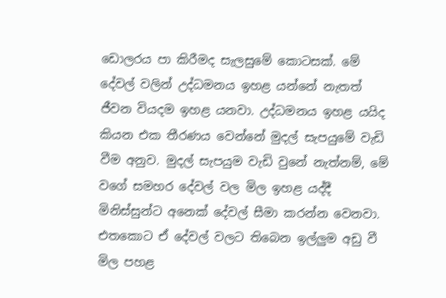ඩොලරය පා කිරීමද සැලසුමේ කොටසක්. මේ දේවල් වලින් උද්ධමනය ඉහළ යන්නේ නැතත් ජීවන වියදම ඉහළ යනවා. උද්ධමනය ඉහළ යයිද කියන එක තීරණය වෙන්නේ මුදල් සැපයුමේ වැඩි වීම අනුව. මුදල් සැපයුම වැඩි වුනේ නැත්නම්, මේ වගේ සමහර දේවල් වල මිල ඉහළ යද්දී මිනිස්සුන්ට අනෙක් දේවල් සීමා කරන්න වෙනවා. එතකොට ඒ දේවල් වලට තිබෙන ඉල්ලුම අඩු වී මිල පහළ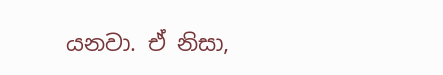යනවා. ඒ නිසා,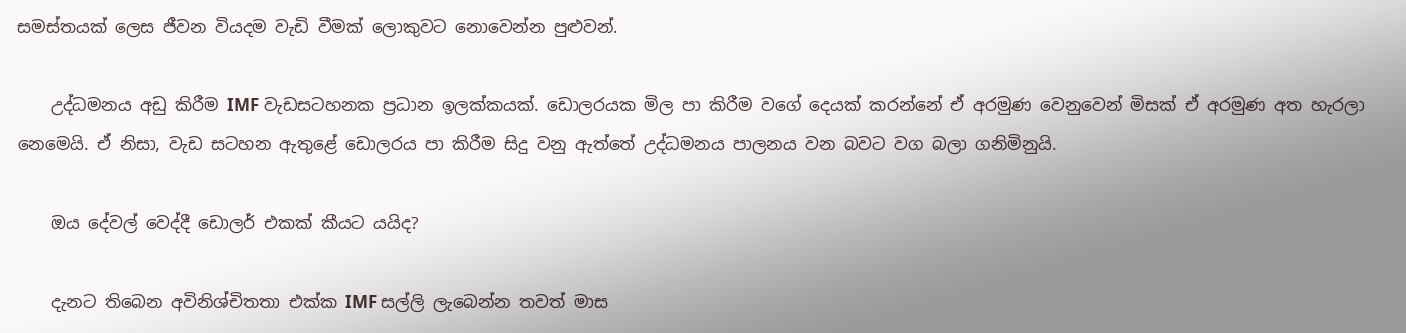සමස්තයක් ලෙස ජීවන වියදම වැඩි වීමක් ලොකුවට නොවෙන්න පුළුවන්.

    උද්ධමනය අඩු කිරීම IMF වැඩසටහනක ප්‍රධාන ඉලක්කයක්. ඩොලරයක මිල පා කිරීම වගේ දෙයක් කරන්නේ ඒ අරමුණ වෙනුවෙන් මිසක් ඒ අරමුණ අත හැරලා නෙමෙයි. ඒ නිසා, වැඩ සටහන ඇතුළේ ඩොලරය පා කිරීම සිදු වනු ඇත්තේ උද්ධමනය පාලනය වන බවට වග බලා ගනිමිනුයි.

    ඔය දේවල් වෙද්දී ඩොලර් එකක් කීයට යයිද?

    දැනට තිබෙන අවිනිශ්චිතතා එක්ක IMF සල්ලි ලැබෙන්න තවත් මාස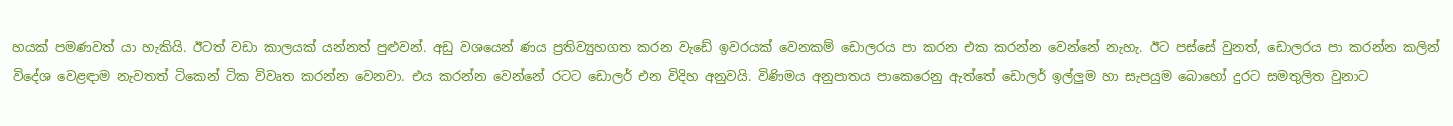හයක් පමණවත් යා හැකියි. ඊටත් වඩා කාලයක් යන්නත් පුළුවන්. අඩු වශයෙන් ණය ප්‍රතිව්‍යුහගත කරන වැඩේ ඉවරයක් වෙනකම් ඩොලරය පා කරන එක කරන්න වෙන්නේ නැහැ. ඊට පස්සේ වුනත්, ඩොලරය පා කරන්න කලින් විදේශ වෙළඳාම නැවතත් ටිකෙන් ටික විවෘත කරන්න වෙනවා. එය කරන්න වෙන්නේ රටට ඩොලර් එන විදිහ අනුවයි. විණිමය අනුපාතය පාකෙරෙනු ඇත්තේ ඩොලර් ඉල්ලුම හා සැපයුම බොහෝ දුරට සමතුලිත වුනාට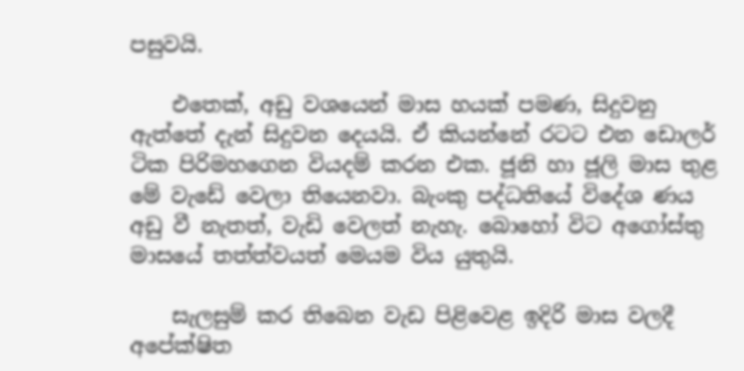පසුවයි.

    එතෙක්, අඩු වශයෙන් මාස හයක් පමණ, සිදුවනු ඇත්තේ දැන් සිදුවන දෙයයි. ඒ කියන්නේ රටට එන ඩොලර් ටික පිරිමහගෙන වියදම් කරන එක. ජූනි හා ජූලි මාස තුළ මේ වැඩේ වෙලා තියෙනවා. බැංකු පද්ධතියේ විදේශ ණය අඩු වී නැතත්, වැඩි වෙලත් නැහැ. බොහෝ විට අගෝස්තු මාසයේ තත්ත්වයත් මෙයම විය යුතුයි.

    සැලසුම් කර තිබෙන වැඩ පිළිවෙළ ඉදිරි මාස වලදී අපේක්ෂිත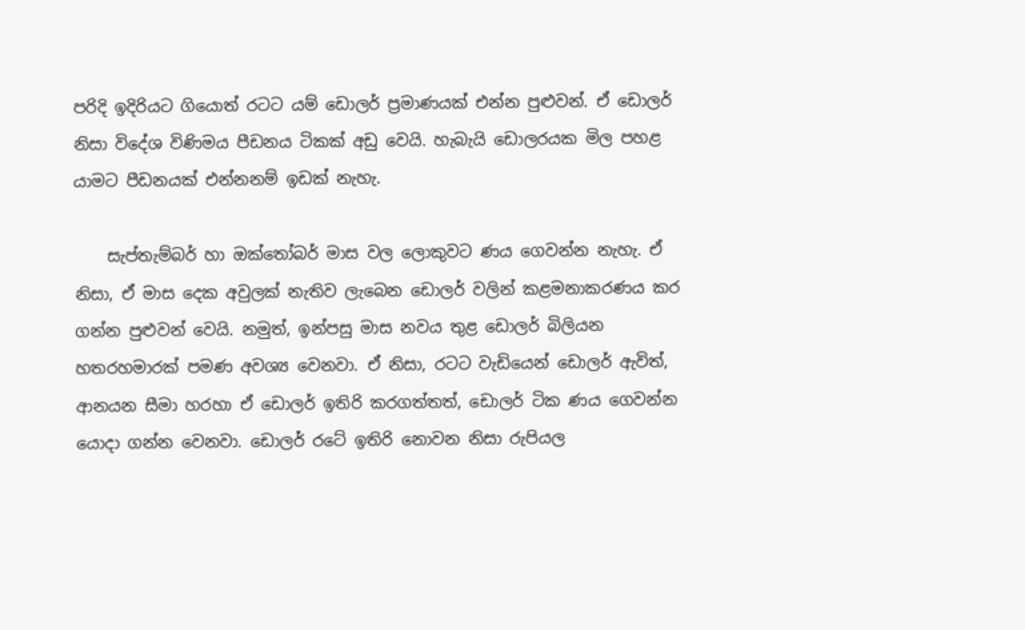පරිදි ඉදිරියට ගියොත් රටට යම් ඩොලර් ප්‍රමාණයක් එන්න පුළුවන්. ඒ ඩොලර් නිසා විදේශ විණිමය පීඩනය ටිකක් අඩු වෙයි. හැබැයි ඩොලරයක මිල පහළ යාමට පීඩනයක් එන්නනම් ඉඩක් නැහැ.

    සැප්තැම්බර් හා ඔක්තෝබර් මාස වල ලොකුවට ණය ගෙවන්න නැහැ. ඒ නිසා, ඒ මාස දෙක අවුලක් නැතිව ලැබෙන ඩොලර් වලින් කළමනාකරණය කර ගන්න පුළුවන් වෙයි. නමුත්, ඉන්පසු මාස නවය තුළ ඩොලර් බිලියන හතරහමාරක් පමණ අවශ්‍ය වෙනවා. ඒ නිසා, රටට වැඩියෙන් ඩොලර් ඇවිත්, ආනයන සීමා හරහා ඒ ඩොලර් ඉතිරි කරගත්තත්, ඩොලර් ටික ණය ගෙවන්න යොදා ගන්න වෙනවා. ඩොලර් රටේ ඉතිරි නොවන නිසා රුපියල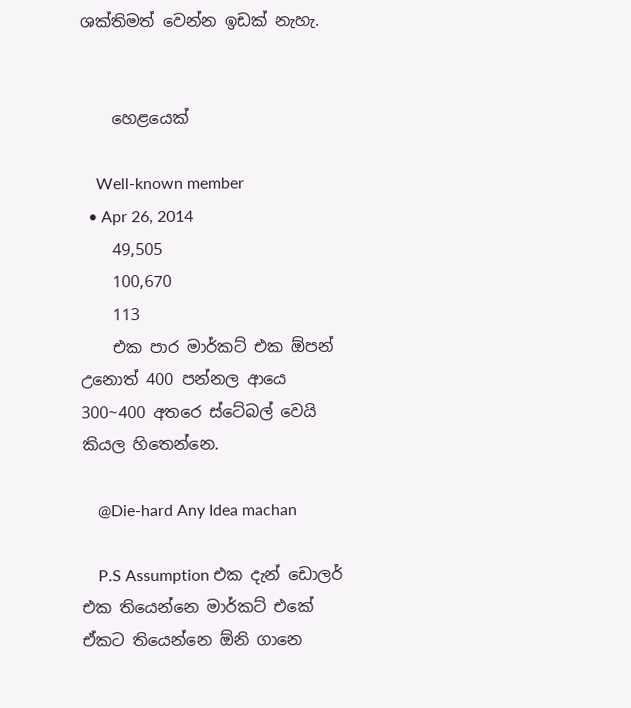ශක්තිමත් වෙන්න ඉඩක් නැහැ.


    හෙළයෙක්

    Well-known member
  • Apr 26, 2014
    49,505
    100,670
    113
    එක පාර මාර්කට් එක ඕපන් උනොත් 400 පන්නල ආයෙ 300~400 අතරෙ ස්ටේබල් වෙයි කියල හිතෙන්නෙ.

    @Die-hard Any Idea machan

    P.S Assumption එක දැන් ඩොලර් එක තියෙන්නෙ මාර්කට් එකේ ඒකට තියෙන්නෙ ඕනි ගානෙ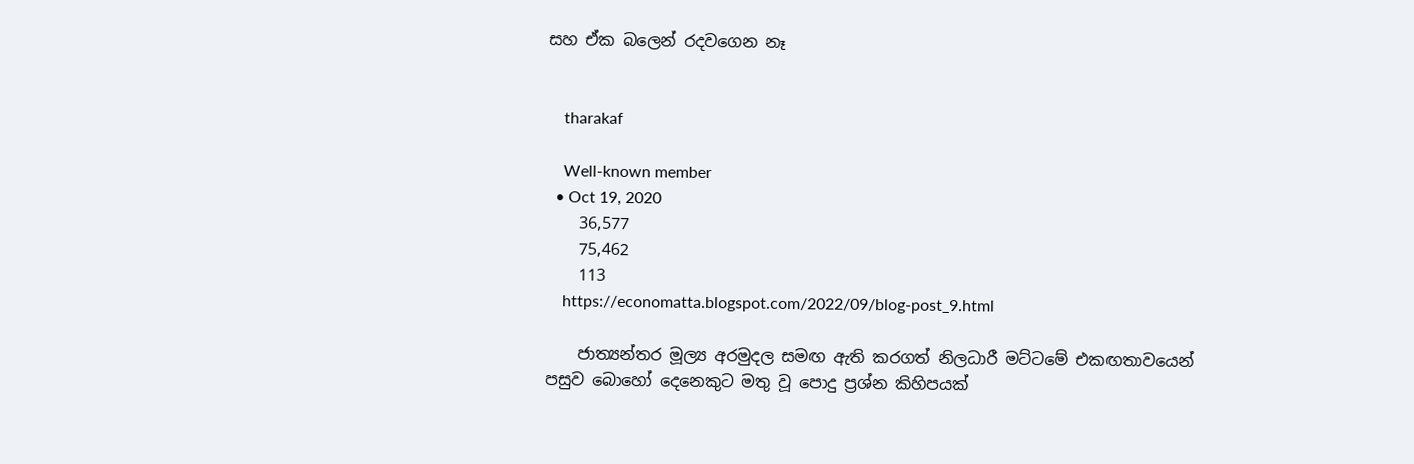සහ ඒක බලෙන් රදවගෙන නෑ


    tharakaf

    Well-known member
  • Oct 19, 2020
    36,577
    75,462
    113
    https://economatta.blogspot.com/2022/09/blog-post_9.html

    ජාත්‍යන්තර මූල්‍ය අරමුදල සමඟ ඇති කරගත් නිලධාරී මට්ටමේ එකඟතාවයෙන් පසුව බොහෝ දෙනෙකුට මතු වූ පොදු ප්‍රශ්න කිහිපයක්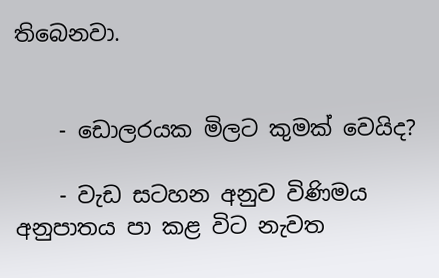තිබෙනවා.


    - ඩොලරයක මිලට කුමක් වෙයිද?

    - වැඩ සටහන අනුව විණිමය අනුපාතය පා කළ විට නැවත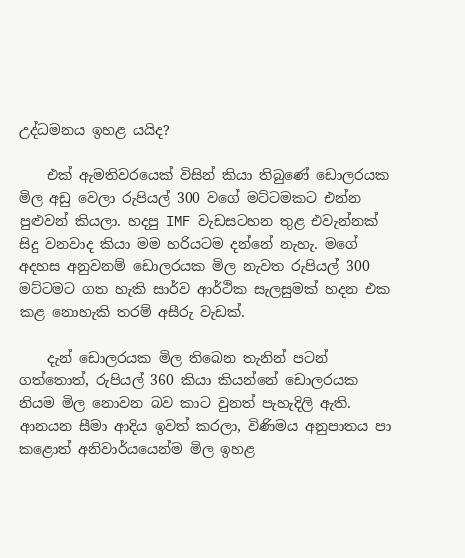උද්ධමනය ඉහළ යයිද?

    එක් ඇමතිවරයෙක් විසින් කියා තිබුණේ ඩොලරයක මිල අඩු වෙලා රුපියල් 300 වගේ මට්ටමකට එන්න පුළුවන් කියලා. හදපු IMF වැඩසටහන තුළ එවැන්නක් සිදු වනවාද කියා මම හරියටම දන්නේ නැහැ. මගේ අදහස අනුවනම් ඩොලරයක මිල නැවත රුපියල් 300 මට්ටමට ගත හැකි සාර්ව ආර්ථික සැලසුමක් හදන එක කළ නොහැකි තරම් අසීරු වැඩක්.

    දැන් ඩොලරයක මිල තිබෙන තැනින් පටන් ගත්තොත්, රුපියල් 360 කියා කියන්නේ ඩොලරයක නියම මිල නොවන බව කාට වුනත් පැහැදිලි ඇති. ආනයන සීමා ආදිය ඉවත් කරලා, විණිමය අනුපාතය පා කළොත් අනිවාර්යයෙන්ම මිල ඉහළ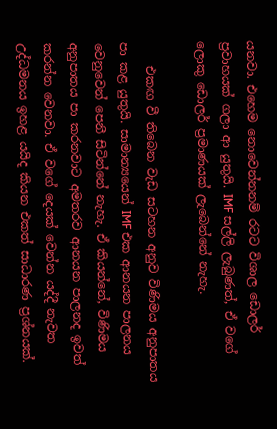යනවා. එහෙම නොවෙන්නනම් රටට විශාල ඩොලර් ප්‍රවාහයක් ගලා ආ යුතුයි. IMF සල්ලි ලැබුණත්, ඒ වගේ ලොකු ඩොලර් ප්‍රමාණයක් ලැබෙන්නේ නැහැ.

    එකඟ වී තිබෙන වැඩ සටහන අනුව විණිමය අනුපාතය පා කළ යුතුයි. සාමාන්‍යයෙන් IMF එක ආනයන පාලනය වෙනුවෙන් පෙනී සිටින්නේ නැහැ. ඒ කියන්නේ, විණිමය අනුපාතය පා කරනවාට අමතරව ආනයන පාලනද ඉවත් කරන්න වෙනවා. ඒ වගේ දෙයක් වෙන්න යද්දී නැවත උද්ධමනය ඉහළ යයිද කියන එකත් සාධාරණ ප්‍රශ්නයක්.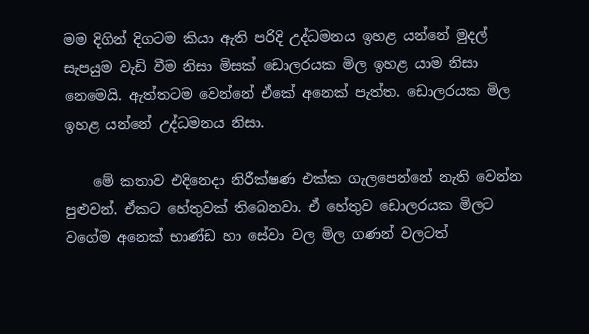මම දිගින් දිගටම කියා ඇති පරිදි උද්ධමනය ඉහළ යන්නේ මුදල් සැපයුම වැඩි වීම නිසා මිසක් ඩොලරයක මිල ඉහළ යාම නිසා නෙමෙයි. ඇත්තටම වෙන්නේ ඒකේ අනෙක් පැත්ත. ඩොලරයක මිල ඉහළ යන්නේ උද්ධමනය නිසා.

    මේ කතාව එදිනෙදා නිරීක්ෂණ එක්ක ගැලපෙන්නේ නැති වෙන්න පුළුවන්. ඒකට හේතුවක් තිබෙනවා. ඒ හේතුව ඩොලරයක මිලට වගේම අනෙක් භාණ්ඩ හා සේවා වල මිල ගණන් වලටත්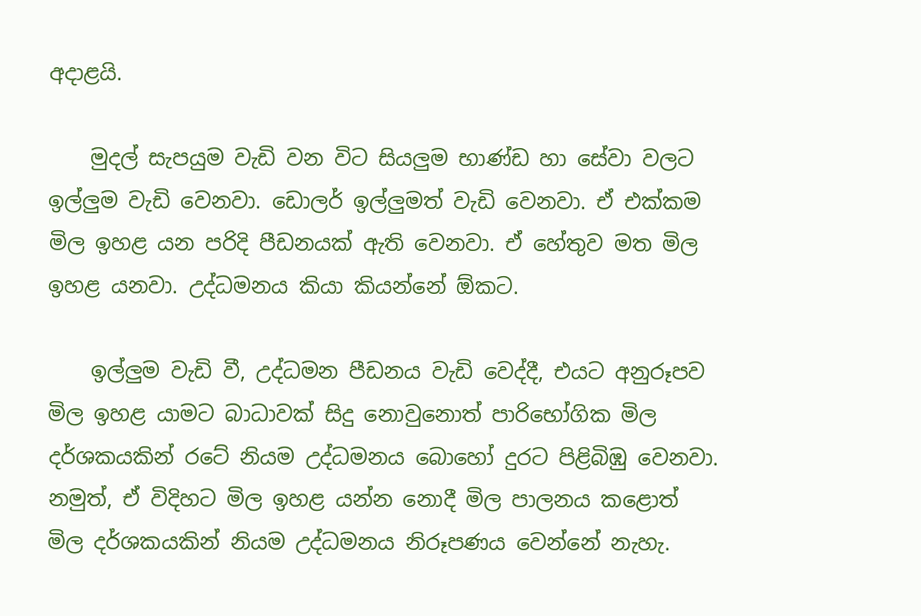අදාළයි.

    මුදල් සැපයුම වැඩි වන විට සියලුම භාණ්ඩ හා සේවා වලට ඉල්ලුම වැඩි වෙනවා. ඩොලර් ඉල්ලුමත් වැඩි වෙනවා. ඒ එක්කම මිල ඉහළ යන පරිදි පීඩනයක් ඇති වෙනවා. ඒ හේතුව මත මිල ඉහළ යනවා. උද්ධමනය කියා කියන්නේ ඕකට.

    ඉල්ලුම වැඩි වී, උද්ධමන පීඩනය වැඩි වෙද්දී, එයට අනුරූපව මිල ඉහළ යාමට බාධාවක් සිදු නොවුනොත් පාරිභෝගික මිල දර්ශකයකින් රටේ නියම උද්ධමනය බොහෝ දුරට පිළිබිඹු වෙනවා. නමුත්, ඒ විදිහට මිල ඉහළ යන්න නොදී මිල පාලනය කළොත් මිල දර්ශකයකින් නියම උද්ධමනය නිරූපණය වෙන්නේ නැහැ.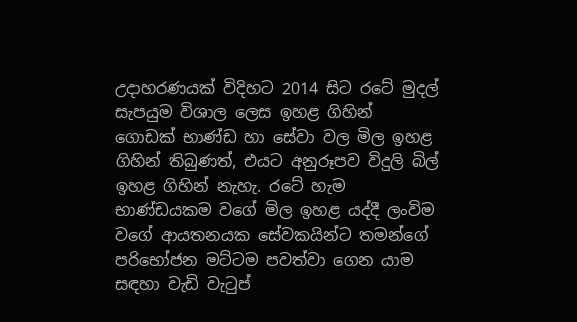උදාහරණයක් විදිහට 2014 සිට රටේ මුදල් සැපයුම විශාල ලෙස ඉහළ ගිහින් ගොඩක් භාණ්ඩ හා සේවා වල මිල ඉහළ ගිහින් තිබුණත්, එයට අනුරූපව විදුලි බිල් ඉහළ ගිහින් නැහැ. රටේ හැම භාණ්ඩයකම වගේ මිල ඉහළ යද්දී ලංවිම වගේ ආයතනයක සේවකයින්ට තමන්ගේ පරිභෝජන මට්ටම පවත්වා ගෙන යාම සඳහා වැඩි වැටුප්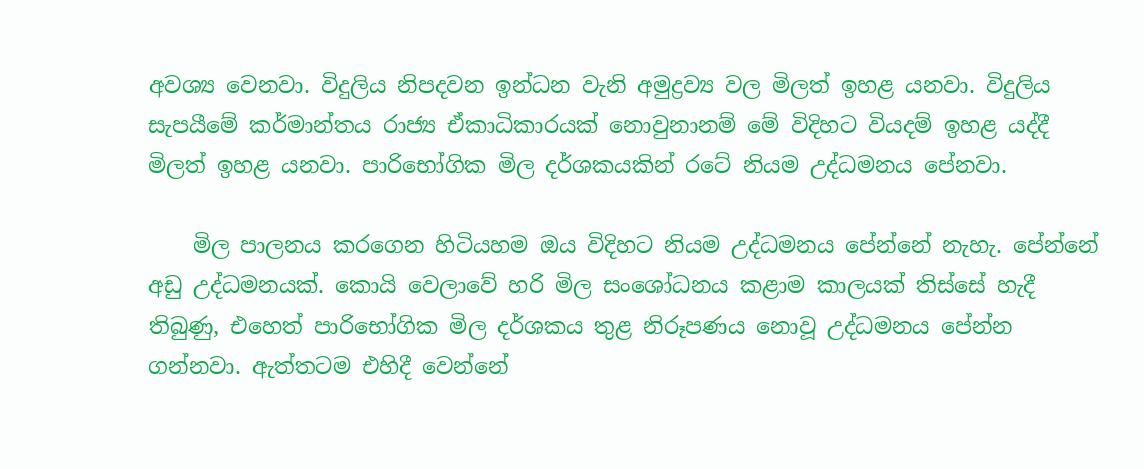අවශ්‍ය වෙනවා. විදුලිය නිපදවන ඉන්ධන වැනි අමුද්‍රව්‍ය වල මිලත් ඉහළ යනවා. විදුලිය සැපයීමේ කර්මාන්තය රාජ්‍ය ඒකාධිකාරයක් නොවුනානම් මේ විදිහට වියදම් ඉහළ යද්දී මිලත් ඉහළ යනවා. පාරිභෝගික මිල දර්ශකයකින් රටේ නියම උද්ධමනය පේනවා.

    මිල පාලනය කරගෙන හිටියහම ඔය විදිහට නියම උද්ධමනය පේන්නේ නැහැ. පේන්නේ අඩු උද්ධමනයක්. කොයි වෙලාවේ හරි මිල සංශෝධනය කළාම කාලයක් තිස්සේ හැදී තිබුණු, එහෙත් පාරිභෝගික මිල දර්ශකය තුළ නිරූපණය නොවූ උද්ධමනය පේන්න ගන්නවා. ඇත්තටම එහිදී වෙන්නේ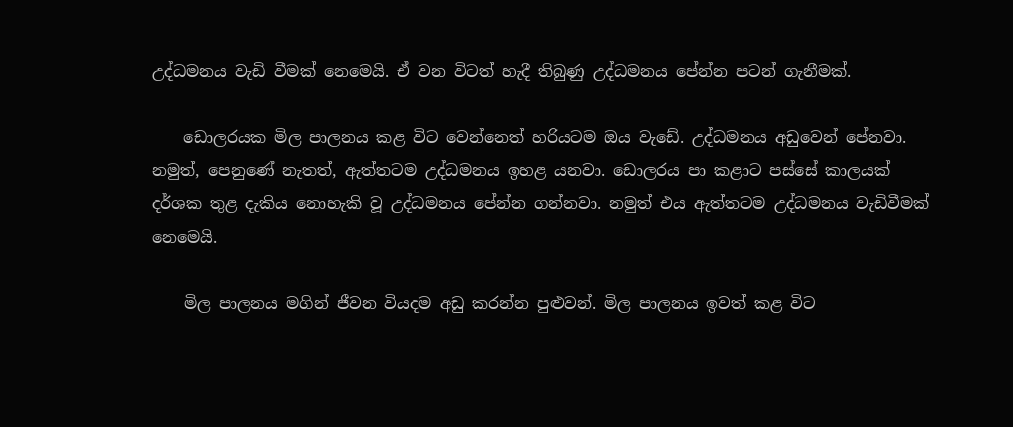උද්ධමනය වැඩි වීමක් නෙමෙයි. ඒ වන විටත් හැදී තිබුණු උද්ධමනය පේන්න පටන් ගැනීමක්.

    ඩොලරයක මිල පාලනය කළ විට වෙන්නෙත් හරියටම ඔය වැඩේ. උද්ධමනය අඩුවෙන් පේනවා. නමුත්, පෙනුණේ නැතත්, ඇත්තටම උද්ධමනය ඉහළ යනවා. ඩොලරය පා කළාට පස්සේ කාලයක් දර්ශක තුළ දැකිය නොහැකි වූ උද්ධමනය පේන්න ගන්නවා. නමුත් එය ඇත්තටම උද්ධමනය වැඩිවීමක් නෙමෙයි.

    මිල පාලනය මගින් ජීවන වියදම අඩු කරන්න පුළුවන්. මිල පාලනය ඉවත් කළ විට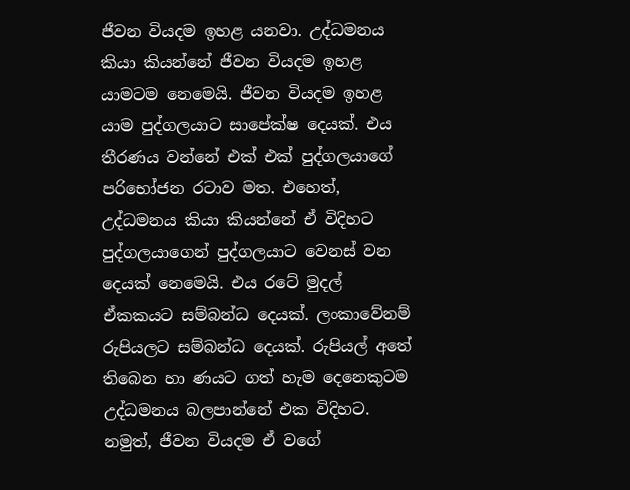ජීවන වියදම ඉහළ යනවා. උද්ධමනය කියා කියන්නේ ජීවන වියදම ඉහළ යාමටම නෙමෙයි. ජීවන වියදම ඉහළ යාම පුද්ගලයාට සාපේක්ෂ දෙයක්. එය තීරණය වන්නේ එක් එක් පුද්ගලයාගේ පරිභෝජන රටාව මත. එහෙත්, උද්ධමනය කියා කියන්නේ ඒ විදිහට පුද්ගලයාගෙන් පුද්ගලයාට වෙනස් වන දෙයක් නෙමෙයි. එය රටේ මුදල් ඒකකයට සම්බන්ධ දෙයක්. ලංකාවේනම් රුපියලට සම්බන්ධ දෙයක්. රුපියල් අතේ තිබෙන හා ණයට ගත් හැම දෙනෙකුටම උද්ධමනය බලපාන්නේ එක විදිහට. නමුත්, ජීවන වියදම ඒ වගේ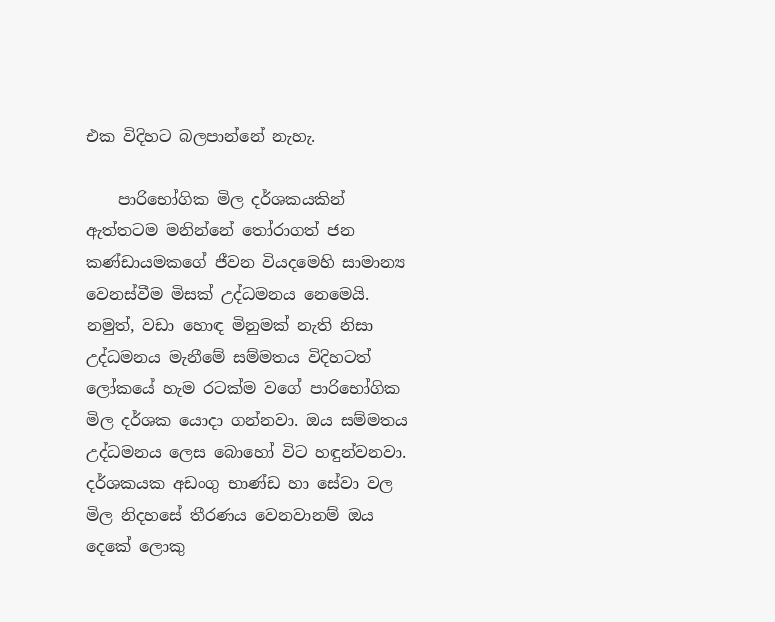එක විදිහට බලපාන්නේ නැහැ.

    පාරිභෝගික මිල දර්ශකයකින් ඇත්තටම මනින්නේ තෝරාගත් ජන කණ්ඩායමකගේ ජීවන වියදමෙහි සාමාන්‍ය වෙනස්වීම මිසක් උද්ධමනය නෙමෙයි. නමුත්, වඩා හොඳ මිනුමක් නැති නිසා උද්ධමනය මැනීමේ සම්මතය විදිහටත් ලෝකයේ හැම රටක්ම වගේ පාරිභෝගික මිල දර්ශක යොදා ගන්නවා. ඔය සම්මතය උද්ධමනය ලෙස බොහෝ විට හඳුන්වනවා. දර්ශකයක අඩංගු භාණ්ඩ හා සේවා වල මිල නිදහසේ තීරණය වෙනවානම් ඔය දෙකේ ලොකු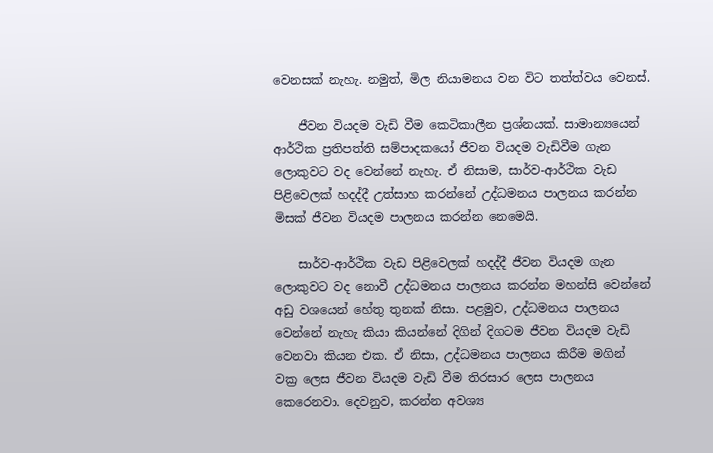වෙනසක් නැහැ. නමුත්, මිල නියාමනය වන විට තත්ත්වය වෙනස්.

    ජීවන වියදම වැඩි වීම කෙටිකාලීන ප්‍රශ්නයක්. සාමාන්‍යයෙන් ආර්ථික ප්‍රතිපත්ති සම්පාදකයෝ ජීවන වියදම වැඩිවීම ගැන ලොකුවට වද වෙන්නේ නැහැ. ඒ නිසාම, සාර්ව-ආර්ථික වැඩ පිළිවෙලක් හදද්දී උත්සාහ කරන්නේ උද්ධමනය පාලනය කරන්න මිසක් ජීවන වියදම පාලනය කරන්න නෙමෙයි.

    සාර්ව-ආර්ථික වැඩ පිළිවෙලක් හදද්දී ජීවන වියදම ගැන ලොකුවට වද නොවී උද්ධමනය පාලනය කරන්න මහන්සි වෙන්නේ අඩු වශයෙන් හේතු තුනක් නිසා. පළමුව, උද්ධමනය පාලනය වෙන්නේ නැහැ කියා කියන්නේ දිගින් දිගටම ජීවන වියදම වැඩි වෙනවා කියන එක. ඒ නිසා, උද්ධමනය පාලනය කිරීම මගින් වක්‍ර ලෙස ජීවන වියදම වැඩි වීම තිරසාර ලෙස පාලනය කෙරෙනවා. දෙවනුව, කරන්න අවශ්‍ය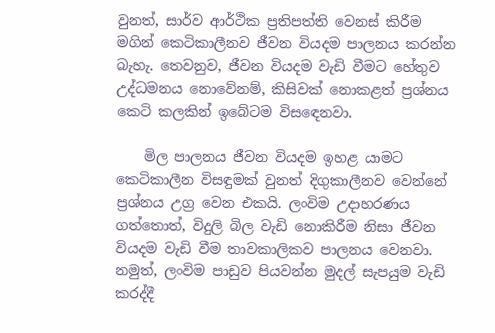වුනත්, සාර්ව ආර්ථික ප්‍රතිපත්ති වෙනස් කිරීම මගින් කෙටිකාලීනව ජීවන වියදම පාලනය කරන්න බැහැ. තෙවනුව, ජීවන වියදම වැඩි වීමට හේතුව උද්ධමනය නොවේනම්, කිසිවක් නොකළත් ප්‍රශ්නය කෙටි කලකින් ඉබේටම විසඳෙනවා.

    මිල පාලනය ජීවන වියදම ඉහළ යාමට කෙටිකාලීන විසඳුමක් වුනත් දිගුකාලීනව වෙන්නේ ප්‍රශ්නය උග්‍ර වෙන එකයි. ලංවිම උදාහරණය ගත්තොත්, විදුලි බිල වැඩි නොකිරීම නිසා ජීවන වියදම වැඩි වීම තාවකාලිකව පාලනය වෙනවා. නමුත්, ලංවිම පාඩුව පියවන්න මුදල් සැපයුම වැඩි කරද්දී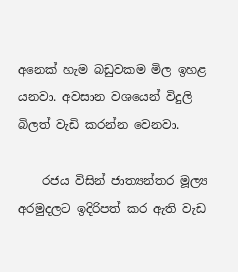අනෙක් හැම බඩුවකම මිල ඉහළ යනවා. අවසාන වශයෙන් විදුලි බිලත් වැඩි කරන්න වෙනවා.

    රජය විසින් ජාත්‍යන්තර මූල්‍ය අරමුදලට ඉදිරිපත් කර ඇති වැඩ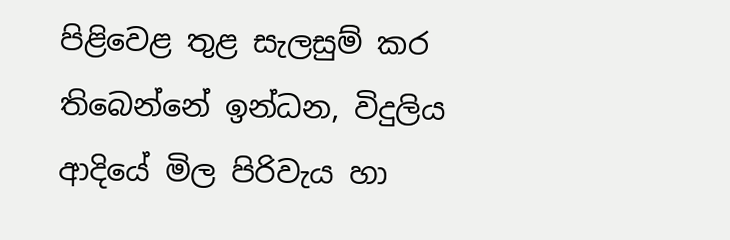පිළිවෙළ තුළ සැලසුම් කර තිබෙන්නේ ඉන්ධන, විදුලිය ආදියේ මිල පිරිවැය හා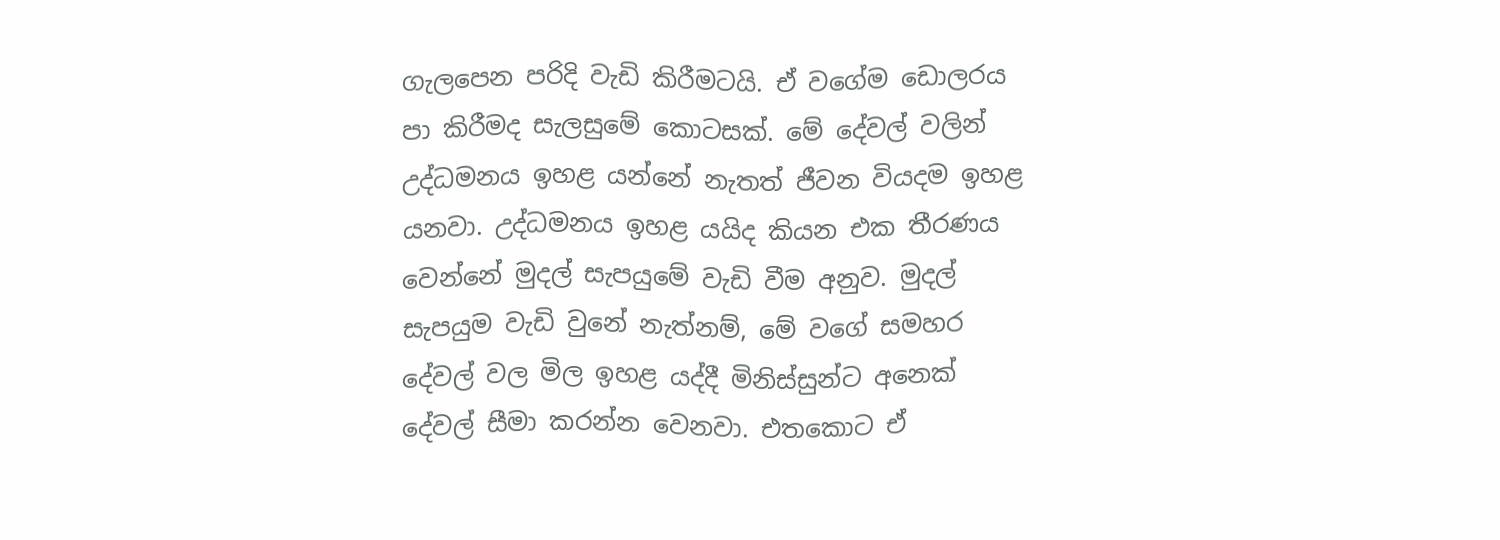ගැලපෙන පරිදි වැඩි කිරීමටයි. ඒ වගේම ඩොලරය පා කිරීමද සැලසුමේ කොටසක්. මේ දේවල් වලින් උද්ධමනය ඉහළ යන්නේ නැතත් ජීවන වියදම ඉහළ යනවා. උද්ධමනය ඉහළ යයිද කියන එක තීරණය වෙන්නේ මුදල් සැපයුමේ වැඩි වීම අනුව. මුදල් සැපයුම වැඩි වුනේ නැත්නම්, මේ වගේ සමහර දේවල් වල මිල ඉහළ යද්දී මිනිස්සුන්ට අනෙක් දේවල් සීමා කරන්න වෙනවා. එතකොට ඒ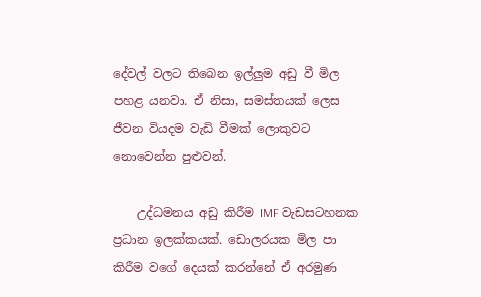දේවල් වලට තිබෙන ඉල්ලුම අඩු වී මිල පහළ යනවා. ඒ නිසා, සමස්තයක් ලෙස ජීවන වියදම වැඩි වීමක් ලොකුවට නොවෙන්න පුළුවන්.

    උද්ධමනය අඩු කිරීම IMF වැඩසටහනක ප්‍රධාන ඉලක්කයක්. ඩොලරයක මිල පා කිරීම වගේ දෙයක් කරන්නේ ඒ අරමුණ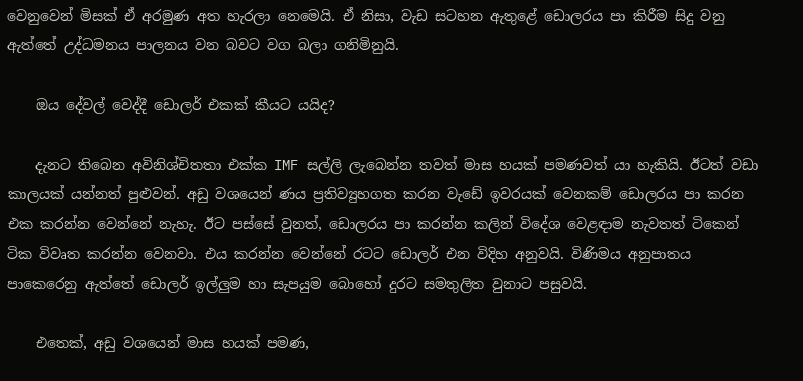වෙනුවෙන් මිසක් ඒ අරමුණ අත හැරලා නෙමෙයි. ඒ නිසා, වැඩ සටහන ඇතුළේ ඩොලරය පා කිරීම සිදු වනු ඇත්තේ උද්ධමනය පාලනය වන බවට වග බලා ගනිමිනුයි.

    ඔය දේවල් වෙද්දී ඩොලර් එකක් කීයට යයිද?

    දැනට තිබෙන අවිනිශ්චිතතා එක්ක IMF සල්ලි ලැබෙන්න තවත් මාස හයක් පමණවත් යා හැකියි. ඊටත් වඩා කාලයක් යන්නත් පුළුවන්. අඩු වශයෙන් ණය ප්‍රතිව්‍යුහගත කරන වැඩේ ඉවරයක් වෙනකම් ඩොලරය පා කරන එක කරන්න වෙන්නේ නැහැ. ඊට පස්සේ වුනත්, ඩොලරය පා කරන්න කලින් විදේශ වෙළඳාම නැවතත් ටිකෙන් ටික විවෘත කරන්න වෙනවා. එය කරන්න වෙන්නේ රටට ඩොලර් එන විදිහ අනුවයි. විණිමය අනුපාතය පාකෙරෙනු ඇත්තේ ඩොලර් ඉල්ලුම හා සැපයුම බොහෝ දුරට සමතුලිත වුනාට පසුවයි.

    එතෙක්, අඩු වශයෙන් මාස හයක් පමණ,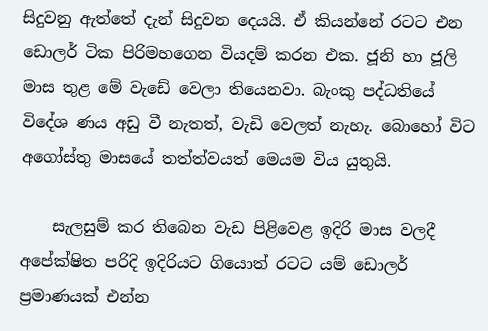සිදුවනු ඇත්තේ දැන් සිදුවන දෙයයි. ඒ කියන්නේ රටට එන ඩොලර් ටික පිරිමහගෙන වියදම් කරන එක. ජූනි හා ජූලි මාස තුළ මේ වැඩේ වෙලා තියෙනවා. බැංකු පද්ධතියේ විදේශ ණය අඩු වී නැතත්, වැඩි වෙලත් නැහැ. බොහෝ විට අගෝස්තු මාසයේ තත්ත්වයත් මෙයම විය යුතුයි.

    සැලසුම් කර තිබෙන වැඩ පිළිවෙළ ඉදිරි මාස වලදී අපේක්ෂිත පරිදි ඉදිරියට ගියොත් රටට යම් ඩොලර් ප්‍රමාණයක් එන්න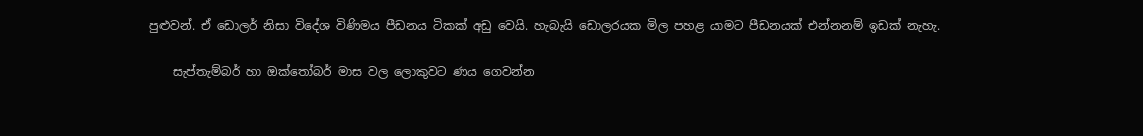පුළුවන්. ඒ ඩොලර් නිසා විදේශ විණිමය පීඩනය ටිකක් අඩු වෙයි. හැබැයි ඩොලරයක මිල පහළ යාමට පීඩනයක් එන්නනම් ඉඩක් නැහැ.

    සැප්තැම්බර් හා ඔක්තෝබර් මාස වල ලොකුවට ණය ගෙවන්න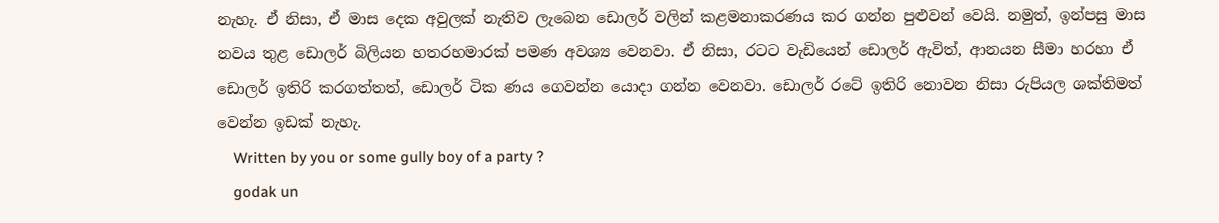නැහැ. ඒ නිසා, ඒ මාස දෙක අවුලක් නැතිව ලැබෙන ඩොලර් වලින් කළමනාකරණය කර ගන්න පුළුවන් වෙයි. නමුත්, ඉන්පසු මාස නවය තුළ ඩොලර් බිලියන හතරහමාරක් පමණ අවශ්‍ය වෙනවා. ඒ නිසා, රටට වැඩියෙන් ඩොලර් ඇවිත්, ආනයන සීමා හරහා ඒ ඩොලර් ඉතිරි කරගත්තත්, ඩොලර් ටික ණය ගෙවන්න යොදා ගන්න වෙනවා. ඩොලර් රටේ ඉතිරි නොවන නිසා රුපියල ශක්තිමත් වෙන්න ඉඩක් නැහැ.
    Written by you or some gully boy of a party ?
    godak un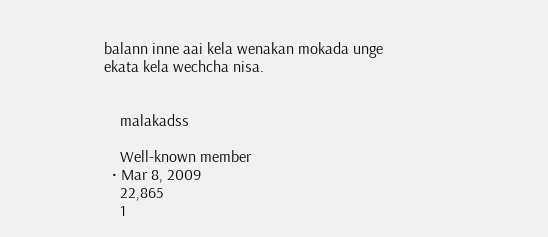balann inne aai kela wenakan mokada unge ekata kela wechcha nisa.


    malakadss

    Well-known member
  • Mar 8, 2009
    22,865
    1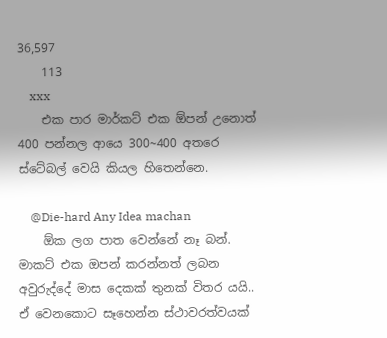36,597
    113
    xxx
    එක පාර මාර්කට් එක ඕපන් උනොත් 400 පන්නල ආයෙ 300~400 අතරෙ ස්ටේබල් වෙයි කියල හිතෙන්නෙ.

    @Die-hard Any Idea machan
    ඕක ලග පාත වෙන්නේ නෑ බන්. මාකට් එක ඔපන් කරන්නත් ලබන අවුරුද්දේ මාස දෙකක් තුනක් විතර යයි.. ඒ වෙනකොට සෑහෙන්න ස්ථාවරත්වයක්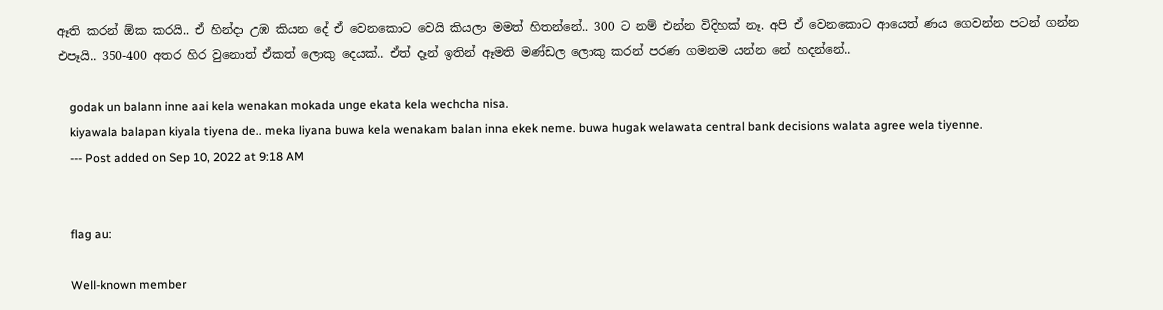ඈති කරන් ඕක කරයි.. ඒ හින්දා උඹ කියන දේ ඒ වෙනකොට වෙයි කියලා මමත් හිතන්නේ.. 300 ට නම් එන්න විදිහක් නෑ. අපි ඒ වෙනකොට ආයෙත් ණය ගෙවන්න පටන් ගන්න එපෑයි.. 350-400 අතර හිර වුනොත් ඒකත් ලොකු දෙයක්.. ඒත් දෑන් ඉතින් ඈමති මණ්ඩල ලොකු කරන් පරණ ගමනම යන්න නේ හදන්නේ..

    godak un balann inne aai kela wenakan mokada unge ekata kela wechcha nisa.
    kiyawala balapan kiyala tiyena de.. meka liyana buwa kela wenakam balan inna ekek neme. buwa hugak welawata central bank decisions walata agree wela tiyenne.
    --- Post added on Sep 10, 2022 at 9:18 AM


    flag au:

    Well-known member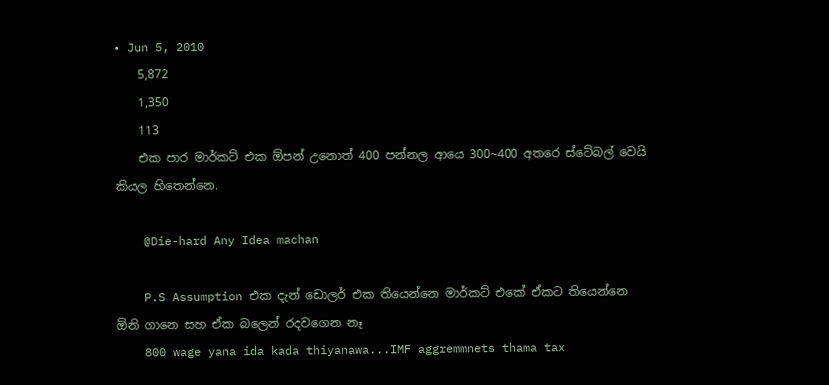• Jun 5, 2010
    5,872
    1,350
    113
    එක පාර මාර්කට් එක ඕපන් උනොත් 400 පන්නල ආයෙ 300~400 අතරෙ ස්ටේබල් වෙයි කියල හිතෙන්නෙ.

    @Die-hard Any Idea machan

    P.S Assumption එක දැන් ඩොලර් එක තියෙන්නෙ මාර්කට් එකේ ඒකට තියෙන්නෙ ඕනි ගානෙ සහ ඒක බලෙන් රදවගෙන නෑ
    800 wage yana ida kada thiyanawa...IMF aggremmnets thama tax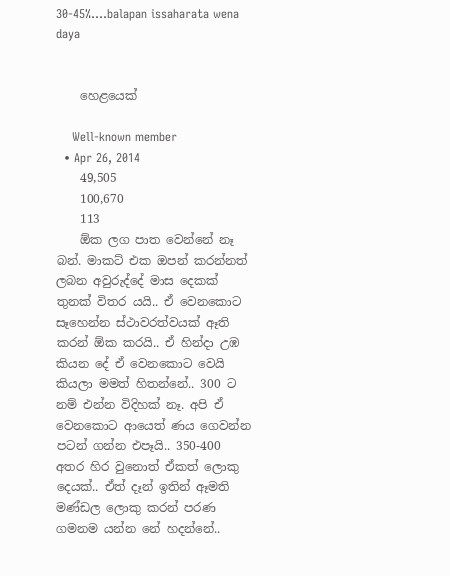30-45%....balapan issaharata wena daya


    හෙළයෙක්

    Well-known member
  • Apr 26, 2014
    49,505
    100,670
    113
    ඕක ලග පාත වෙන්නේ නෑ බන්. මාකට් එක ඔපන් කරන්නත් ලබන අවුරුද්දේ මාස දෙකක් තුනක් විතර යයි.. ඒ වෙනකොට සෑහෙන්න ස්ථාවරත්වයක් ඈති කරන් ඕක කරයි.. ඒ හින්දා උඹ කියන දේ ඒ වෙනකොට වෙයි කියලා මමත් හිතන්නේ.. 300 ට නම් එන්න විදිහක් නෑ. අපි ඒ වෙනකොට ආයෙත් ණය ගෙවන්න පටන් ගන්න එපෑයි.. 350-400 අතර හිර වුනොත් ඒකත් ලොකු දෙයක්.. ඒත් දෑන් ඉතින් ඈමති මණ්ඩල ලොකු කරන් පරණ ගමනම යන්න නේ හදන්නේ..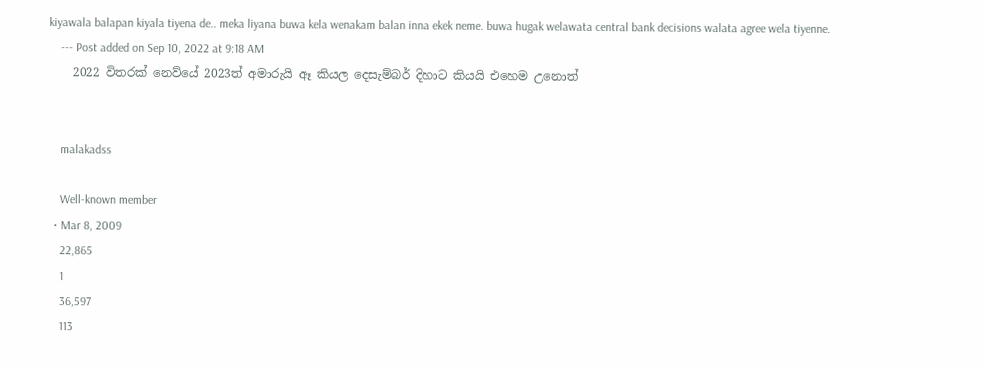kiyawala balapan kiyala tiyena de.. meka liyana buwa kela wenakam balan inna ekek neme. buwa hugak welawata central bank decisions walata agree wela tiyenne.
    --- Post added on Sep 10, 2022 at 9:18 AM
    2022 විතරක් නෙව්යේ 2023ත් අමාරුයි ඈ කියල දෙසැම්බර් දිහාට කියයි එහෙම උනොත්


    malakadss

    Well-known member
  • Mar 8, 2009
    22,865
    1
    36,597
    113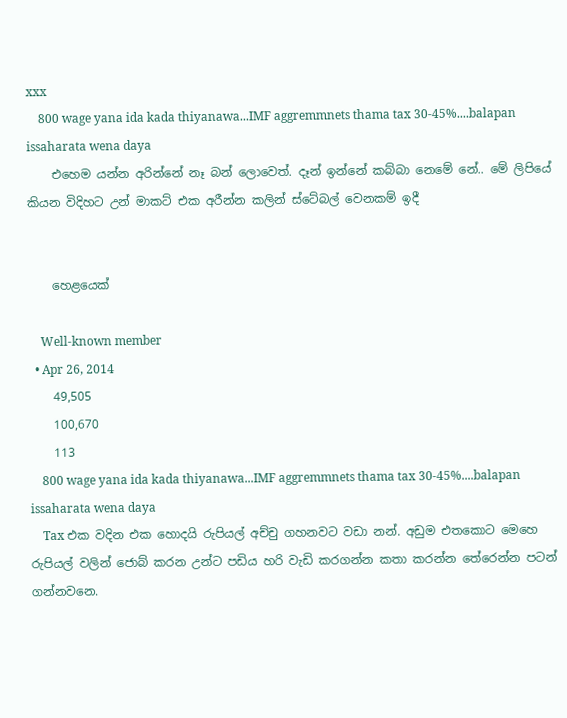xxx
    800 wage yana ida kada thiyanawa...IMF aggremmnets thama tax 30-45%....balapan issaharata wena daya
    එහෙම යන්න අරින්නේ නෑ බන් ලොවෙත්. දෑන් ඉන්නේ කබ්බා නෙමේ නේ.. මේ ලිපියේ කියන විදිහට උන් මාකට් එක අරීන්න කලින් ස්ටේබල් වෙනකම් ඉදී


    හෙළයෙක්

    Well-known member
  • Apr 26, 2014
    49,505
    100,670
    113
    800 wage yana ida kada thiyanawa...IMF aggremmnets thama tax 30-45%....balapan issaharata wena daya
    Tax එක වදින එක හොදයි රුපියල් අච්චු ගහනවට වඩා නන්. අඩුම එතකොට මෙහෙ රුපියල් වලින් ජොබ් කරන උන්ට පඩිය හරි වැඩි කරගන්න කතා කරන්න තේරෙන්න පටන් ගන්නවනෙ.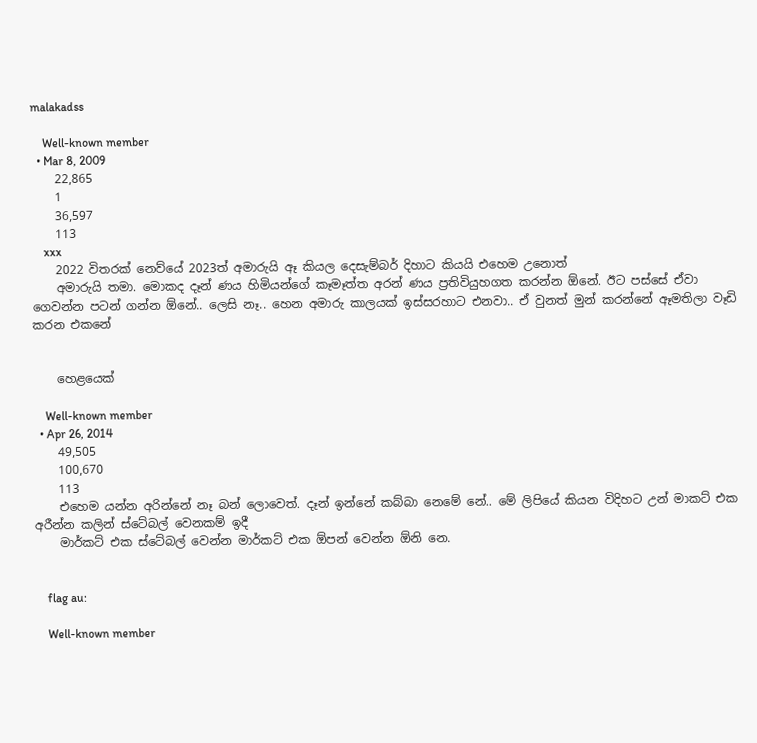malakadss

    Well-known member
  • Mar 8, 2009
    22,865
    1
    36,597
    113
    xxx
    2022 විතරක් නෙව්යේ 2023ත් අමාරුයි ඈ කියල දෙසැම්බර් දිහාට කියයි එහෙම උනොත්
    අමාරුයි තමා. මොකද දෑන් ණය හිමියන්ගේ කෑමෑත්ත අරන් ණය ප්‍රතිවියුහගත කරන්න ඕනේ. ඊට පස්සේ ඒවා ගෙවන්න පටන් ගන්න ඕනේ.. ලෙසි නෑ.. හෙන අමාරු කාලයක් ඉස්සරහාට එනවා.. ඒ වුනත් මුන් කරන්නේ ඈමතිලා වෑඩි කරන එකනේ


    හෙළයෙක්

    Well-known member
  • Apr 26, 2014
    49,505
    100,670
    113
    එහෙම යන්න අරින්නේ නෑ බන් ලොවෙත්. දෑන් ඉන්නේ කබ්බා නෙමේ නේ.. මේ ලිපියේ කියන විදිහට උන් මාකට් එක අරීන්න කලින් ස්ටේබල් වෙනකම් ඉදී
    මාර්කට් එක ස්ටේබල් වෙන්න මාර්කට් එක ඕපන් වෙන්න ඕනි නෙ.


    flag au:

    Well-known member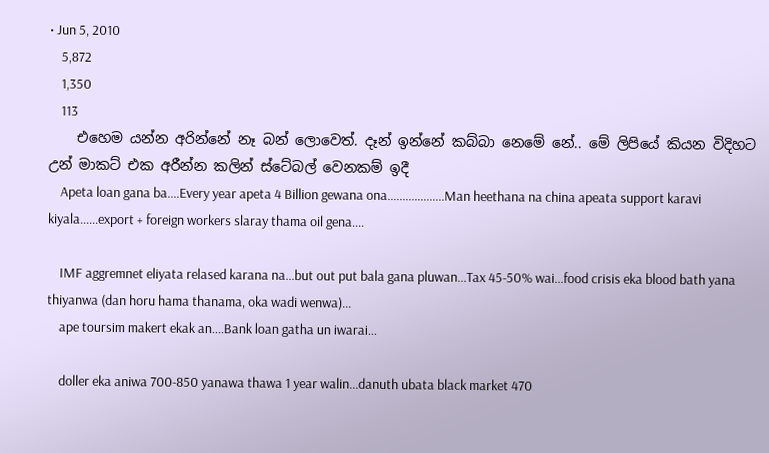• Jun 5, 2010
    5,872
    1,350
    113
    එහෙම යන්න අරින්නේ නෑ බන් ලොවෙත්. දෑන් ඉන්නේ කබ්බා නෙමේ නේ.. මේ ලිපියේ කියන විදිහට උන් මාකට් එක අරීන්න කලින් ස්ටේබල් වෙනකම් ඉදී
    Apeta loan gana ba....Every year apeta 4 Billion gewana ona...................Man heethana na china apeata support karavi kiyala......export + foreign workers slaray thama oil gena....

    IMF aggremnet eliyata relased karana na...but out put bala gana pluwan...Tax 45-50% wai...food crisis eka blood bath yana thiyanwa (dan horu hama thanama, oka wadi wenwa)...
    ape toursim makert ekak an....Bank loan gatha un iwarai...

    doller eka aniwa 700-850 yanawa thawa 1 year walin...danuth ubata black market 470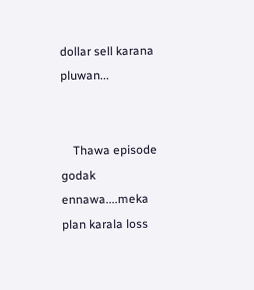dollar sell karana pluwan...


    Thawa episode godak ennawa....meka plan karala loss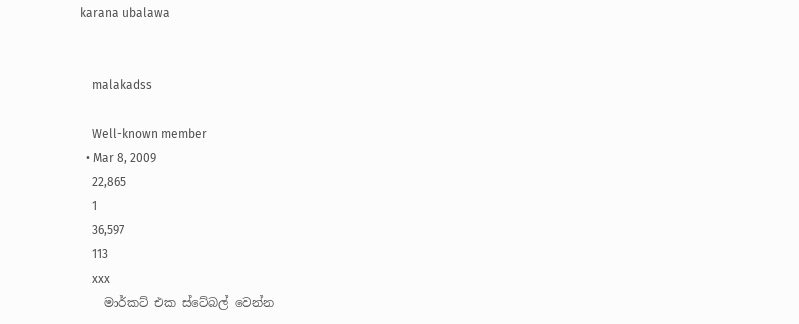karana ubalawa


    malakadss

    Well-known member
  • Mar 8, 2009
    22,865
    1
    36,597
    113
    xxx
    මාර්කට් එක ස්ටේබල් වෙන්න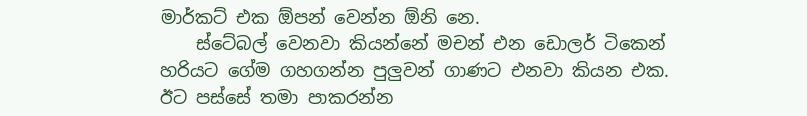මාර්කට් එක ඕපන් වෙන්න ඕනි නෙ.
    ස්ටේබල් වෙනවා කියන්නේ මචන් එන ඩොලර් ටිකෙන් හරියට ගේම ගහගන්න පුලුවන් ගාණට එනවා කියන එක. ඊට පස්සේ තමා පාකරන්න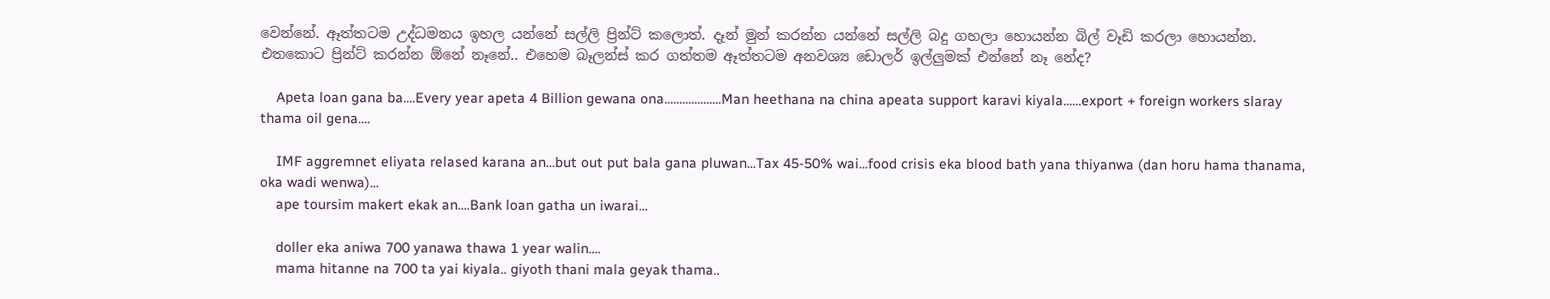වෙන්නේ. ඈත්තටම උද්ධමනය ඉහල යන්නේ සල්ලි ප්‍රින්ට් කලොත්. දෑන් මුන් කරන්න යන්නේ සල්ලි බදු ගහලා හොයන්න බිල් වෑඩි කරලා හොයන්න. එතකොට ප්‍රින්ට් කරන්න ඕනේ නෑනේ.. එහෙම බෑලන්ස් කර ගත්තම ඈත්තටම අනවශ්‍ය ඩොලර් ඉල්ලුමක් එන්නේ නෑ නේද?

    Apeta loan gana ba....Every year apeta 4 Billion gewana ona...................Man heethana na china apeata support karavi kiyala......export + foreign workers slaray thama oil gena....

    IMF aggremnet eliyata relased karana an...but out put bala gana pluwan...Tax 45-50% wai...food crisis eka blood bath yana thiyanwa (dan horu hama thanama, oka wadi wenwa)...
    ape toursim makert ekak an....Bank loan gatha un iwarai...

    doller eka aniwa 700 yanawa thawa 1 year walin....
    mama hitanne na 700 ta yai kiyala.. giyoth thani mala geyak thama..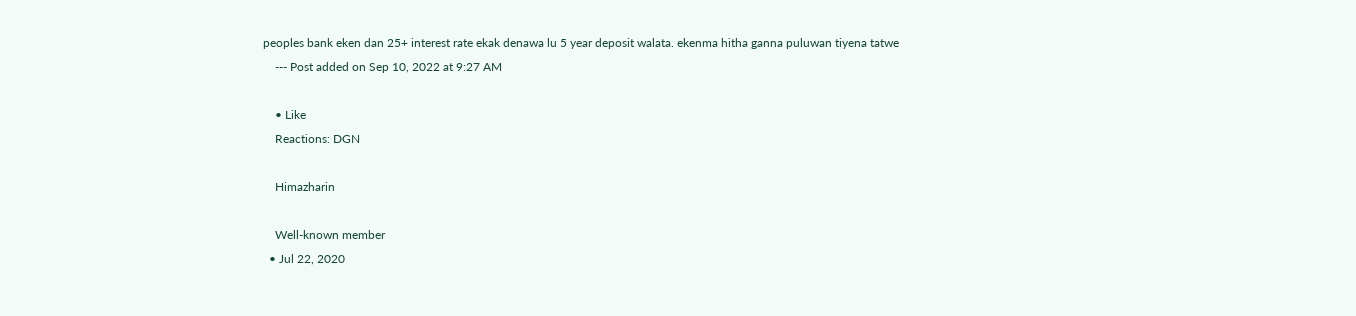peoples bank eken dan 25+ interest rate ekak denawa lu 5 year deposit walata. ekenma hitha ganna puluwan tiyena tatwe
    --- Post added on Sep 10, 2022 at 9:27 AM

    • Like
    Reactions: DGN

    Himazharin

    Well-known member
  • Jul 22, 2020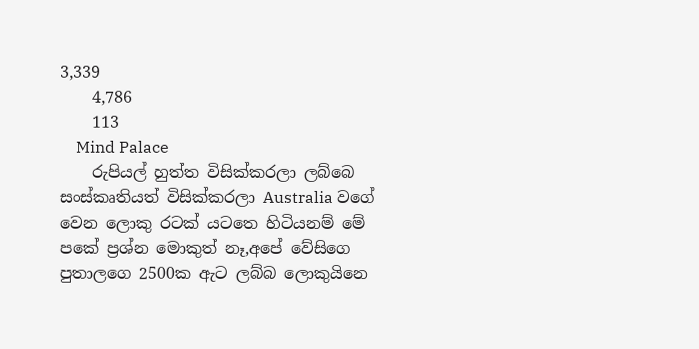3,339
    4,786
    113
    Mind Palace
    රුපියල් හුත්ත විසික්කරලා ලබ්බෙ සංස්කෘතියත් විසික්කරලා Australia වගේ වෙන ලොකු රටක් යටතෙ හිටියනම් මේ පකේ ප්‍රශ්න මොකුත් නෑ,අපේ වේසිගෙ පුතාලගෙ 2500ක ඇට ලබ්බ ලොකුයිනෙ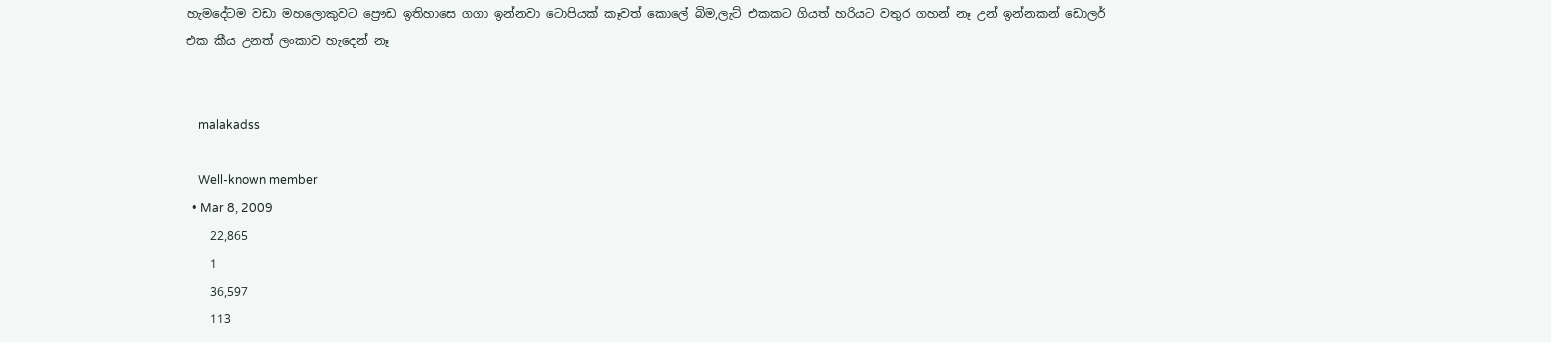හැමදේටම වඩා මහලොකුවට ප්‍රෞඩ ඉතිහාසෙ ගගා ඉන්නවා ටොපියක් කෑවත් කොලේ බිම,ලැට් එකකට ගියත් හරියට වතුර ගහන් නෑ උන් ඉන්නකන් ඩොලර් එක කීය උනත් ලංකාව හැදෙන් නෑ


    malakadss

    Well-known member
  • Mar 8, 2009
    22,865
    1
    36,597
    113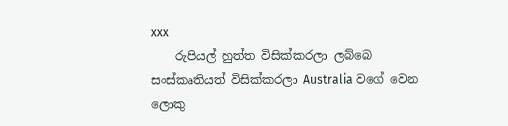xxx
    රුපියල් හුත්ත විසික්කරලා ලබ්බෙ සංස්කෘතියත් විසික්කරලා Australia වගේ වෙන ලොකු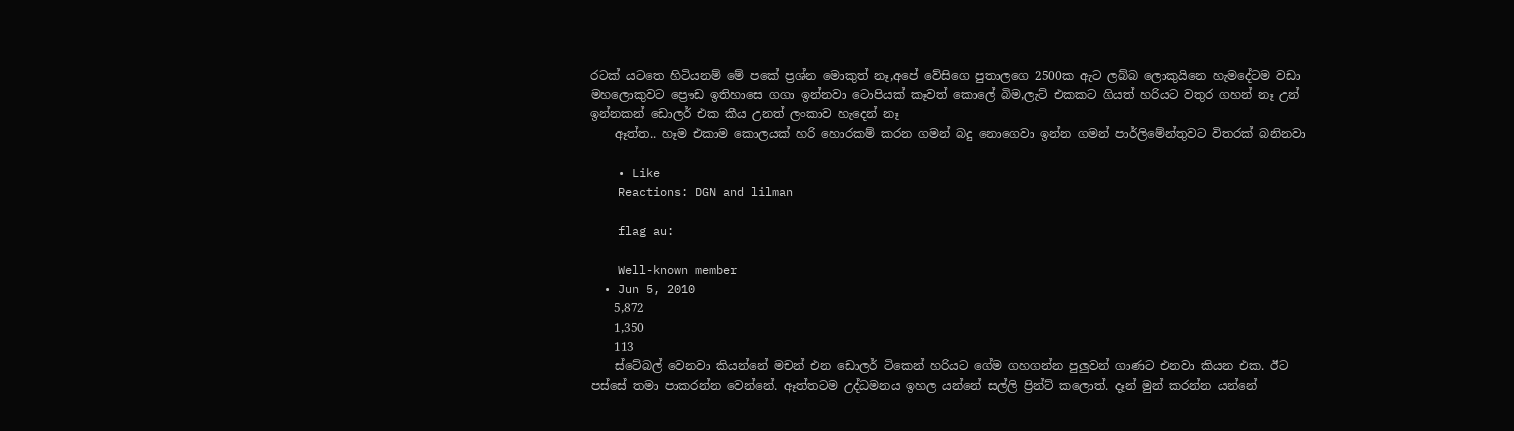රටක් යටතෙ හිටියනම් මේ පකේ ප්‍රශ්න මොකුත් නෑ,අපේ වේසිගෙ පුතාලගෙ 2500ක ඇට ලබ්බ ලොකුයිනෙ හැමදේටම වඩා මහලොකුවට ප්‍රෞඩ ඉතිහාසෙ ගගා ඉන්නවා ටොපියක් කෑවත් කොලේ බිම,ලැට් එකකට ගියත් හරියට වතුර ගහන් නෑ උන් ඉන්නකන් ඩොලර් එක කීය උනත් ලංකාව හැදෙන් නෑ
    ඈත්ත.. හෑම එකාම කොලයක් හරි හොරකම් කරන ගමන් බදු නොගෙවා ඉන්න ගමන් පාර්ලිමේන්තුවට විතරක් බනිනවා

    • Like
    Reactions: DGN and lilman

    flag au:

    Well-known member
  • Jun 5, 2010
    5,872
    1,350
    113
    ස්ටේබල් වෙනවා කියන්නේ මචන් එන ඩොලර් ටිකෙන් හරියට ගේම ගහගන්න පුලුවන් ගාණට එනවා කියන එක. ඊට පස්සේ තමා පාකරන්න වෙන්නේ. ඈත්තටම උද්ධමනය ඉහල යන්නේ සල්ලි ප්‍රින්ට් කලොත්. දෑන් මුන් කරන්න යන්නේ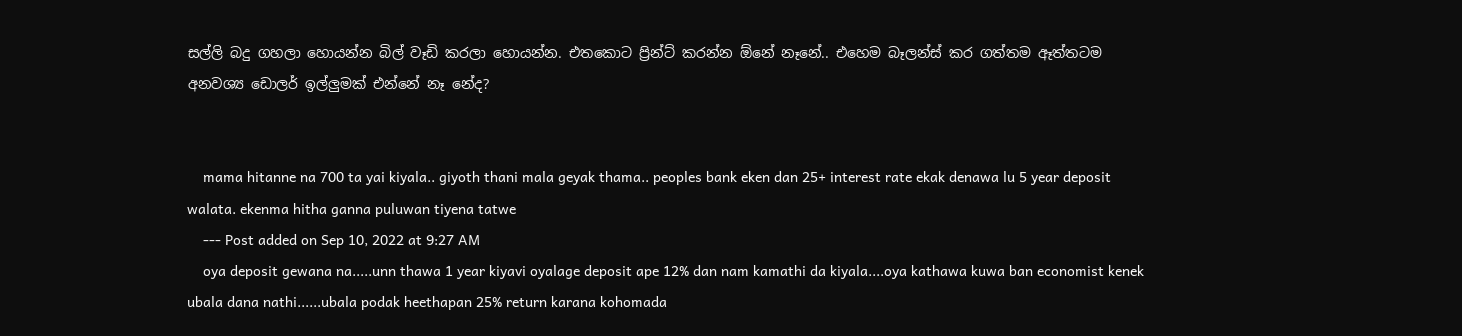සල්ලි බදු ගහලා හොයන්න බිල් වෑඩි කරලා හොයන්න. එතකොට ප්‍රින්ට් කරන්න ඕනේ නෑනේ.. එහෙම බෑලන්ස් කර ගත්තම ඈත්තටම අනවශ්‍ය ඩොලර් ඉල්ලුමක් එන්නේ නෑ නේද?


    mama hitanne na 700 ta yai kiyala.. giyoth thani mala geyak thama.. peoples bank eken dan 25+ interest rate ekak denawa lu 5 year deposit walata. ekenma hitha ganna puluwan tiyena tatwe
    --- Post added on Sep 10, 2022 at 9:27 AM
    oya deposit gewana na.....unn thawa 1 year kiyavi oyalage deposit ape 12% dan nam kamathi da kiyala....oya kathawa kuwa ban economist kenek ubala dana nathi......ubala podak heethapan 25% return karana kohomada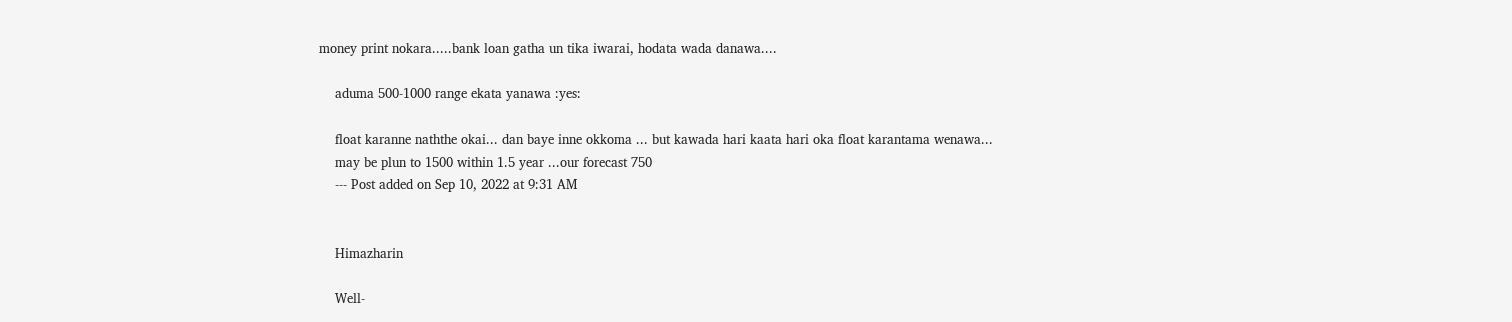money print nokara.....bank loan gatha un tika iwarai, hodata wada danawa....

    aduma 500-1000 range ekata yanawa :yes:

    float karanne naththe okai... dan baye inne okkoma ... but kawada hari kaata hari oka float karantama wenawa...
    may be plun to 1500 within 1.5 year ...our forecast 750
    --- Post added on Sep 10, 2022 at 9:31 AM


    Himazharin

    Well-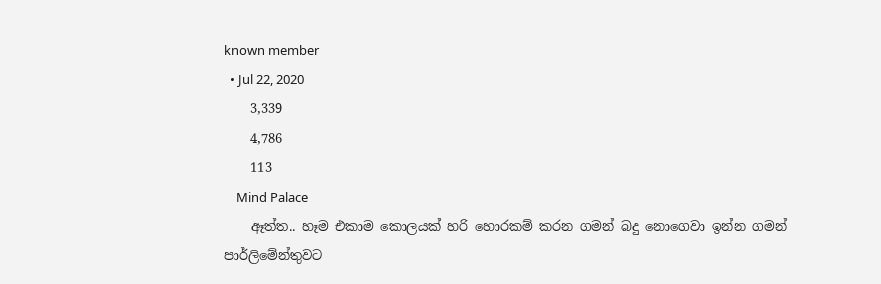known member
  • Jul 22, 2020
    3,339
    4,786
    113
    Mind Palace
    ඈත්ත.. හෑම එකාම කොලයක් හරි හොරකම් කරන ගමන් බදු නොගෙවා ඉන්න ගමන් පාර්ලිමේන්තුවට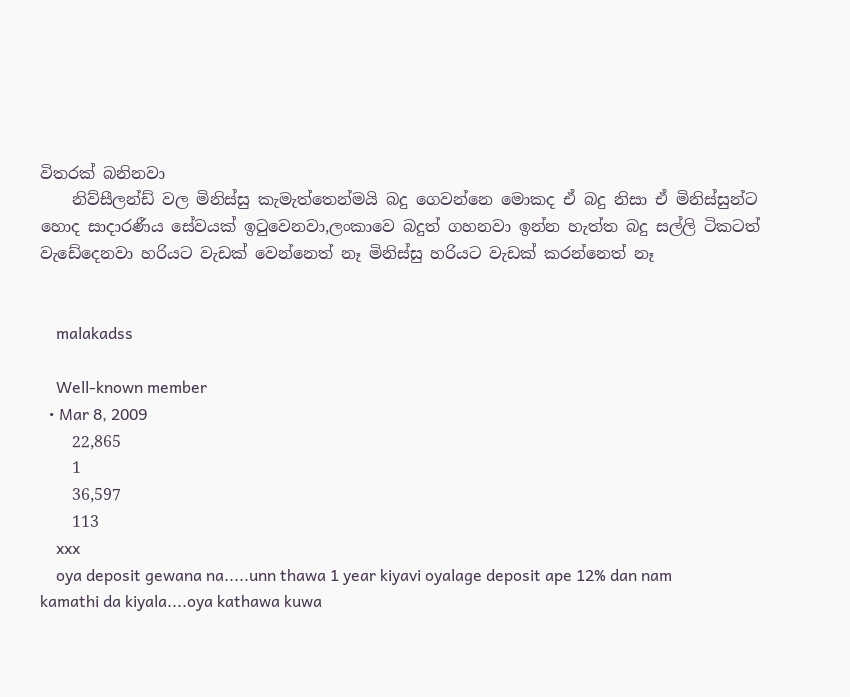විතරක් බනිනවා
    නිව්සීලන්ඩ් වල මිනිස්සු කැමැත්තෙන්මයි බදු ගෙවන්නෙ මොකද ඒ බදු නිසා ඒ මිනිස්සුන්ට හොද සාදාරණීය සේවයක් ඉටුවෙනවා,ලංකාවෙ බදුත් ගහනවා ඉන්න හැත්ත බදු සල්ලි ටිකටත් වැඩේදෙනවා හරියට වැඩක් වෙන්නෙත් නෑ මිනිස්සු හරියට වැඩක් කරන්නෙත් නෑ


    malakadss

    Well-known member
  • Mar 8, 2009
    22,865
    1
    36,597
    113
    xxx
    oya deposit gewana na.....unn thawa 1 year kiyavi oyalage deposit ape 12% dan nam kamathi da kiyala....oya kathawa kuwa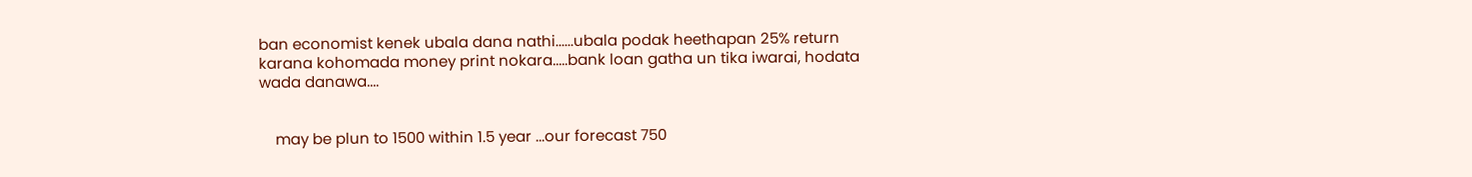ban economist kenek ubala dana nathi......ubala podak heethapan 25% return karana kohomada money print nokara.....bank loan gatha un tika iwarai, hodata wada danawa....


    may be plun to 1500 within 1.5 year ...our forecast 750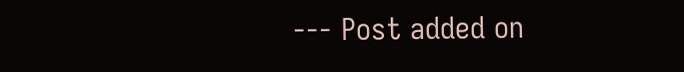--- Post added on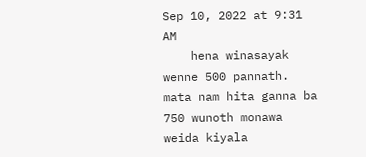Sep 10, 2022 at 9:31 AM
    hena winasayak wenne 500 pannath. mata nam hita ganna ba 750 wunoth monawa weida kiyala